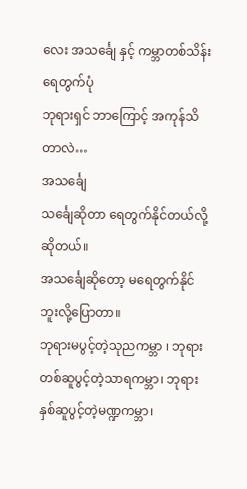လေး အသင်္ချေ နှင့် ကမ္ဘာတစ်သိန်း ရေတွက်ပုံ
ဘုရားရှင် ဘာကြောင့် အကုန်သိတာလဲ…
အသင်္ချေ
သင်္ချေဆိုတာ ရေတွက်နိုင်တယ်လို့ဆိုတယ်။
အသင်္ချေဆိုတော့ မရေတွက်နိုင်ဘူးလို့ပြောတာ။
ဘုရားမပွင့်တဲ့သုညကမ္ဘာ ၊ ဘုရားတစ်ဆူပွင့်တဲ့သာရကမ္ဘာ၊ ဘုရားနှစ်ဆူပွင့်တဲ့မဏ္ဍကမ္ဘာ၊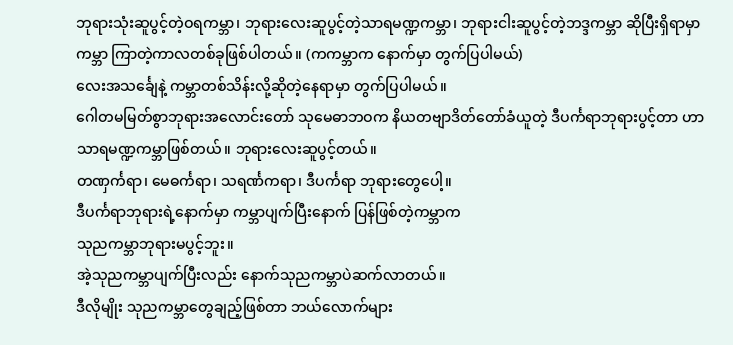ဘုရားသုံးဆူပွင့်တဲ့ဝရကမ္ဘာ၊ ဘုရားလေးဆူပွင့်တဲ့သာရမဏ္ဍကမ္ဘာ၊ ဘုရားငါးဆူပွင့်တဲ့ဘဒ္ဒကမ္ဘာ ဆိုပြီးရှိရာမှာ ကမ္ဘာ ကြာတဲ့ကာလတစ်ခုဖြစ်ပါတယ်။ (ကကမ္ဘာက နောက်မှာ တွက်ပြပါမယ်)
လေးအသင်္ချေနဲ့ ကမ္ဘာတစ်သိန်းလို့ဆိုတဲ့နေရာမှာ တွက်ပြပါမယ်။
ဂေါတမမြတ်စွာဘုရားအလောင်းတော် သုမေဓာဘဝက နိယတဗျာဒိတ်တော်ခံယူတဲ့ ဒီပင်္ကရာဘုရားပွင့်တာ ဟာသာရမဏ္ဍကမ္ဘာဖြစ်တယ်။ ဘုရားလေးဆူပွင့်တယ်။
တဏှင်္ကရာ၊ မေဓင်္ကရာ၊ သရင်္ဏကရာ၊ ဒီပင်္ကရာ ဘုရားတွေပေါ့။
ဒီပင်္ကရာဘုရားရဲ့နောက်မှာ ကမ္ဘာပျက်ပြီးနောက် ပြန်ဖြစ်တဲ့ကမ္ဘာက
သုညကမ္ဘာဘုရားမပွင့်ဘူး။
အဲ့သုညကမ္ဘာပျက်ပြီးလည်း နောက်သုညကမ္ဘာပဲဆက်လာတယ်။
ဒီလိုမျိုး သုညကမ္ဘာတွေချည့်ဖြစ်တာ ဘယ်လောက်များ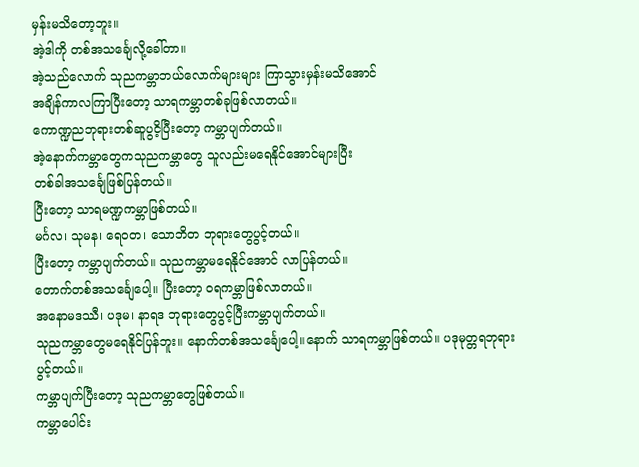မှန်းမသိတော့ဘူး။
အဲ့ဒါကို တစ်အသင်္ချေလို့ခေါ်တာ။
အဲ့သည်လောက် သုညကမ္ဘာဘယ်လောက်များများ ကြာသွားမှန်းမသိအောင်
အချိန်ကာလကြာပြီးတော့ သာရကမ္ဘာတစ်ခုဖြစ်လာတယ်။
ကောဏ္ဍညဘုရားတစ်ဆူပွငိ့ပြီးတော့ ကမ္ဘာပျက်တယ်။
အဲ့နောက်ကမ္ဘာတွေကသုညကမ္ဘာတွေ သူလည်းမရေနိုင်အောင်များပြီး
တစ်ခါအသင်္ချေဖြစ်ပြန်တယ်။
ပြီးတော့ သာရမဏ္ဍကမ္ဘာဖြစ်တယ်။
မင်္ဂလ၊ သုမန၊ ရေဝတ၊ သောဘိတ ဘုရားတွေပွင့်တယ်။
ပြီးတော့ ကမ္ဘာပျက်တယ်။ သုညကမ္ဘာမရေနိုင်အောင် လာပြန်တယ်။
တောက်တစ်အသင်္ချေပေါ့။ ပြီးတော့ ဝရကမ္ဘာဖြစ်လာတယ်။
အနောမဒဿီ၊ ပဒုမ၊ နာရဒ ဘုရားတွေပွင့်ပြီးကမ္ဘာပျက်တယ်။
သုညကမ္ဘာတွေမရေနိုင်ပြန်ဘူး။ နောက်တစ်အသင်္ချေပေါ့။နောက် သာရကမ္ဘာဖြစ်တယ်။ ပဒုမုတ္တရဘုရားပွင့်တယ်။
ကမ္ဘာပျက်ပြီးတော့ သုညကမ္ဘာတွေဖြစ်တယ်။
ကမ္ဘာပေါင်း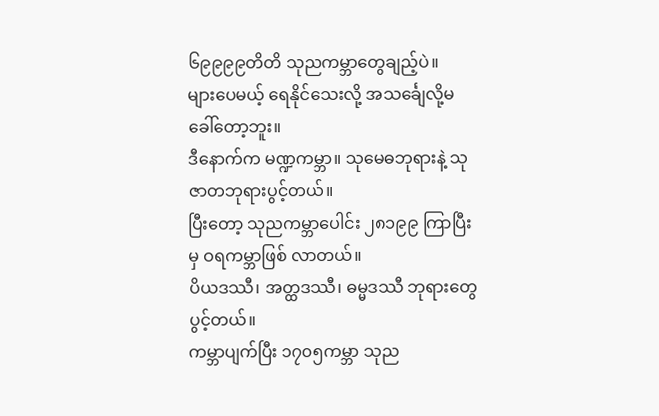၆၉၉၉၉တိတိ သုညကမ္ဘာတွေချည့်ပဲ။
များပေမယ့် ရေနိုင်သေးလို့ အသင်္ချေလို့မခေါ်တော့ဘူး။
ဒီနောက်က မဏ္ဍကမ္ဘာ။ သုမေဓဘုရားနဲ့ သုဇာတဘုရားပွင့်တယ်။
ပြီးတော့ သုညကမ္ဘာပေါင်း ၂၈၁၉၉ ကြာပြီးမှ ဝရကမ္ဘာဖြစ် လာတယ်။
ပိယဒဿီ၊ အတ္ထဒဿီ၊ ဓမ္မဒဿီ ဘုရားတွေပွင့်တယ်။
ကမ္ဘာပျက်ပြီး ၁၇၀၅ကမ္ဘာ သုည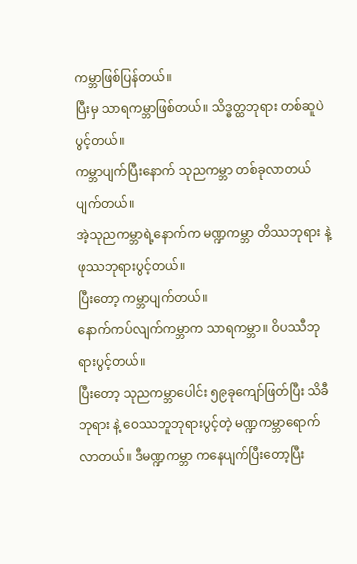ကမ္ဘာဖြစ်ပြန်တယ်။
ပြီးမှ သာရကမ္ဘာဖြစ်တယ်။ သိဒ္ဓတ္ထဘုရား တစ်ဆူပဲပွင့်တယ်။
ကမ္ဘာပျက်ပြီးနောက် သုညကမ္ဘာ တစ်ခုလာတယ် ပျက်တယ်။
အဲ့သုညကမ္ဘာရဲ့နောက်က မဏ္ဍကမ္ဘာ တိဿဘုရား နဲ့ ဖုဿဘုရားပွင့်တယ်။
ပြီးတော့ ကမ္ဘာပျက်တယ်။
နောက်ကပ်လျက်ကမ္ဘာက သာရကမ္ဘာ။ ဝိပဿီဘုရားပွင့်တယ်။
ပြီးတော့ သုညကမ္ဘာပေါင်း ၅၉ခုကျော်ဖြတ်ပြီး သိခီဘုရား နဲ့ ဝေဿဘူဘုရားပွင့်တဲ့ မဏ္ဍကမ္ဘာရောက်လာတယ်။ ဒီမဏ္ဍကမ္ဘာ ကနေပျက်ပြီးတော့ပြီး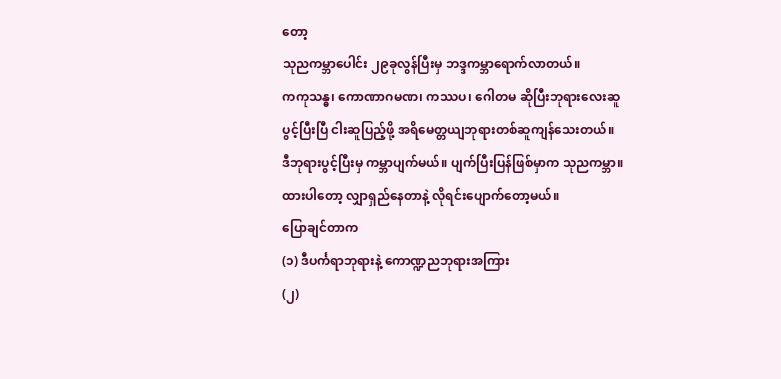တော့
သုညကမ္ဘာပေါင်း ၂၉ခုလွန်ပြီးမှ ဘဒ္ဒကမ္ဘာရောက်လာတယ်။
ကကုသန္ဓ၊ ကောဏာဂမဏ၊ ကဿပ၊ ဂေါတမ ဆိုပြီးဘုရားလေးဆူ
ပွင့်ပြီးပြီ ငါးဆူပြည့်ဖို့ အရိမေတ္တယျဘုရားတစ်ဆူကျန်သေးတယ်။
ဒီဘုရားပွင့်ပြီးမှ ကမ္ဘာပျက်မယ်။ ပျက်ပြီးပြန်ဖြစ်မှာက သုညကမ္ဘာ။
ထားပါတော့ လျှာရှည်နေတာနဲ့ လိုရင်းပျောက်တော့မယ်။
ပြောချင်တာက
(၁) ဒီပင်္ကရာဘုရားနဲ့ ကောဏ္ဍညဘုရားအကြား
(၂)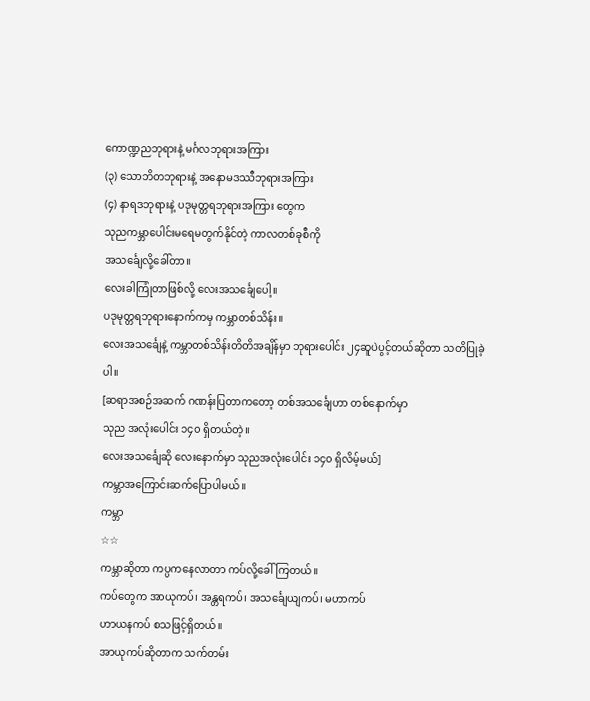ကောဏ္ဍညဘုရားနဲ့ မင်္ဂလဘုရားအကြား
(၃) သောဘိတဘုရားနဲ့ အနောမဒဿီဘုရားအကြား
(၄) နာရဒဘုရားနဲ့ ပဒုမုတ္တရဘုရားအကြား တွေက
သုညကမ္ဘာပေါင်းမရေမတွက်နိုင်တဲ့ ကာလတစ်ခုစီကို
အသင်္ချေလို့ခေါ်တာ။
လေးခါကြုံတာဖြစ်လို့ လေးအသင်္ချေပေါ့။
ပဒုမုတ္တရဘုရားနောက်ကမှ ကမ္ဘာတစ်သိန်း။
လေးအသင်္ချေနဲ့ ကမ္ဘာတစ်သိန်းတိတိအချိန်မှာ ဘုရားပေါင်း ၂၄ဆူပဲပွင့်တယ်ဆိုတာ သတိပြုခဲ့ပါ။
[ဆရာအစဉ်အဆက် ဂဏန်းပြတာကတော့ တစ်အသင်္ချေဟာ တစ်နောက်မှာ
သုည အလုံးပေါင်း ၁၄၀ ရှိတယ်တဲ့။
လေးအသင်္ချေဆို လေးနောက်မှာ သုညအလုံးပေါင်း ၁၄၀ ရှိလိမ့်မယ်]
ကမ္ဘာအကြောင်းဆက်ပြောပါမယ်။
ကမ္ဘာ
☆☆
ကမ္ဘာဆိုတာ ကပ္ပကနေလာတာ ကပ်လို့ခေါ်ကြတယ်။
ကပ်တွေက အာယုကပ်၊ အန္တရကပ်၊ အသင်္ချေယျကပ်၊ မဟာကပ်
ဟာယနကပ် စသဖြင့်ရှိတယ်။
အာယုကပ်ဆိုတာက သက်တမ်း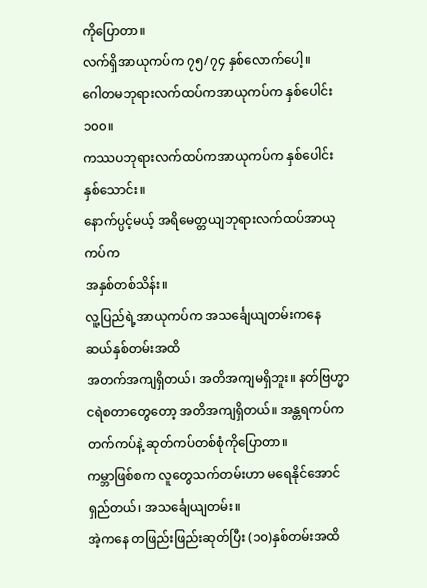ကိုပြောတာ။
လက်ရှိအာယုကပ်က ၇၅/၇၄ နှစ်လောက်ပေါ့။
ဂေါတမဘုရားလက်ထပ်ကအာယုကပ်က နှစ်ပေါင်း၁၀၀။
ကဿပဘုရားလက်ထပ်ကအာယုကပ်က နှစ်ပေါင်းနှစ်သောင်း။
နောက်ပ္ပင့်မယ့် အရိမေတ္တယျဘုရားလက်ထပ်အာယုကပ်က
အနှစ်တစ်သိန်း။
လူ့ပြည်ရဲ့အာယုကပ်က အသင်္ချေယျတမ်းကနေ ဆယ်နှစ်တမ်းအထိ
အတက်အကျရှိတယ်၊ အတိအကျမရှိဘူး။ နတ်ဗြဟ္မာ ငရဲစတာတွေတော့ အတိအကျရှိတယ်။ အန္တရကပ်က တက်ကပ်နဲ့ ဆုတ်ကပ်တစ်စုံကိုပြောတာ။
ကမ္ဘာဖြစ်စက လူတွေသက်တမ်းဟာ မရေနိုင်အောင်ရှည်တယ်၊ အသင်္ချေယျတမ်း။
အဲ့ကနေ တဖြည်းဖြည်းဆုတ်ပြီး (၁၀)နှစ်တမ်းအထိ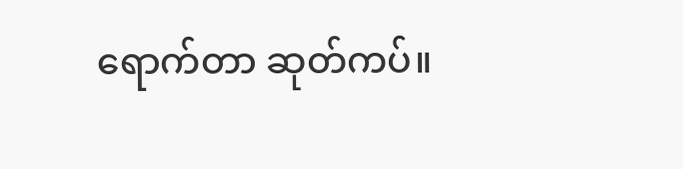ရောက်တာ ဆုတ်ကပ်။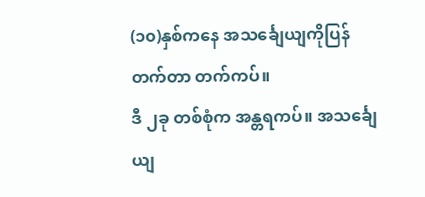(၁၀)နှစ်ကနေ အသင်္ချေယျကိုပြန်တက်တာ တက်ကပ်။
ဒီ ၂ခု တစ်စုံက အန္တရကပ်။ အသင်္ချေယျ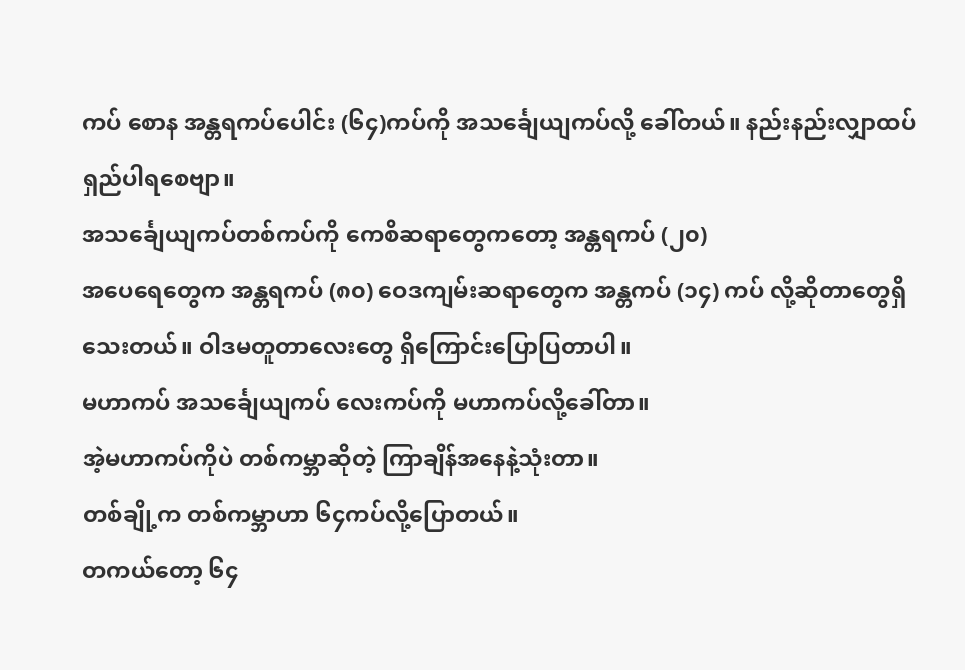ကပ် စောန အန္တရကပ်ပေါင်း (၆၄)ကပ်ကို အသင်္ချေယျကပ်လို့ ခေါ်တယ်။ နည်းနည်းလျှာထပ်ရှည်ပါရစေဗျာ။
အသင်္ချေယျကပ်တစ်ကပ်ကို ကေစိဆရာတွေကတော့ အန္တရကပ် (၂၀)
အပေရေတွေက အန္တရကပ် (၈၀) ဝေဒကျမ်းဆရာတွေက အန္တကပ် (၁၄) ကပ် လို့ဆိုတာတွေရှိသေးတယ်။ ဝါဒမတူတာလေးတွေ ရှိကြောင်းပြောပြတာပါ။
မဟာကပ် အသင်္ချေယျကပ် လေးကပ်ကို မဟာကပ်လို့ခေါ်တာ။
အဲ့မဟာကပ်ကိုပဲ တစ်ကမ္ဘာဆိုတဲ့ ကြာချိန်အနေနဲ့သုံးတာ။
တစ်ချို့က တစ်ကမ္ဘာဟာ ၆၄ကပ်လို့ပြောတယ်။
တကယ်တော့ ၆၄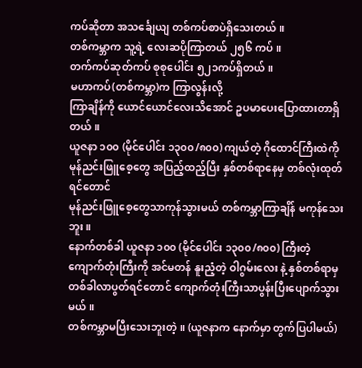ကပ်ဆိုတာ အသင်္ချေယျ တစ်ကပ်စာပဲရှိသေးတယ်။
တစ်ကမ္ဘာက သူ့ရဲ့ လေးဆပိုကြာတယ် ၂၅၆ ကပ်။
တက်ကပ်ဆုတ်ကပ် စုစုပေါင်း ၅၂၁ကပ်ရှိတယ်။
မဟာကပ်(တစ်ကမ္ဘာ)က ကြာလွန်းလို့
ကြာချိန်ကို ယောင်ယောင်လေးသိအောင် ဥပမာပေးပြောထားတာရှိတယ်။
ယူဇနာ ၁၀၀ (မိုင်ပေါင်း ၁၃၀၀/၈၀၀) ကျယ်တဲ့ ဂိုထောင်ကြီးထဲကို
မုန်ညင်းဖြူစေ့တွေ အပြည့်ထည့်ပြီး နှစ်တစ်ရာနေမှ တစ်လုံးထုတ်ရင်တောင်
မုန်ညင်းဖြူစေ့တွေသာကုန်သွားမယ် တစ်ကမ္ဘာကြာချိန် မကုန်သေးဘူး။
နောက်တစ်ခါ ယူဇနာ ၁၀၀ (မိုင်ပေါင်း ၁၃၀၀/၈၀၀) ကြီးတဲ့ ကျောက်တုံးကြီးကို အင်မတန် နူးညံ့တဲ့ ဝါဂွမ်းလေး နဲ့ နှစ်တစ်ရာမှ တစ်ခါလာပွတ်ရင်တောင် ကျောက်တုံးကြီးသာပွန်းပြီးပျောက်သွားမယ်။
တစ်ကမ္ဘာမပြီးသေးဘူးတဲ့။ (ယူဇနာက နောက်မှာ တွက်ပြပါမယ်)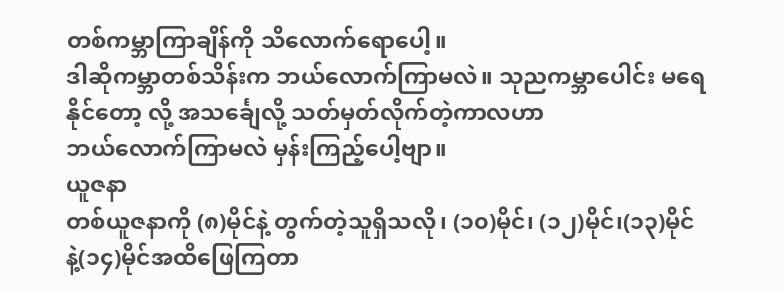တစ်ကမ္ဘာကြာချိန်ကို သိလောက်ရောပေါ့။
ဒါဆိုကမ္ဘာတစ်သိန်းက ဘယ်လောက်ကြာမလဲ။ သုညကမ္ဘာပေါင်း မရေနိုင်တော့ လို့ အသင်္ချေလို့ သတ်မှတ်လိုက်တဲ့ကာလဟာ
ဘယ်လောက်ကြာမလဲ မှန်းကြည့်ပေါ့ဗျာ။
ယူဇနာ
တစ်ယူဇနာကို (၈)မိုင်နဲ့ တွက်တဲ့သူရှိသလို၊ (၁၀)မိုင်၊ (၁၂)မိုင်၊(၁၃)မိုင် နဲ့(၁၄)မိုင်အထိဖြေကြတာ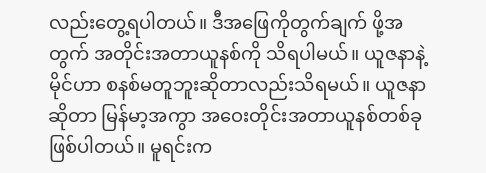လည်းတွေ့ရပါတယ်။ ဒီအဖြေကိုတွက်ချက် ဖို့အတွက် အတိုင်းအတာယူနစ်ကို သိရပါမယ်။ ယူဇနာနဲ့မိုင်ဟာ စနစ်မတူဘူးဆိုတာလည်းသိရမယ်။ ယူဇနာဆိုတာ မြန်မာ့အကွာ အဝေးတိုင်းအတာယူနစ်တစ်ခု ဖြစ်ပါတယ်။ မူရင်းက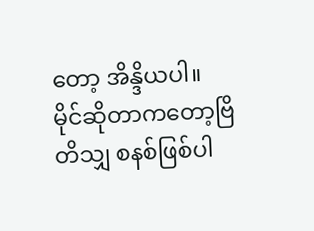တော့ အိန္ဒိယပါ။
မိုင်ဆိုတာကတော့ဗြိတိသျှ စနစ်ဖြစ်ပါ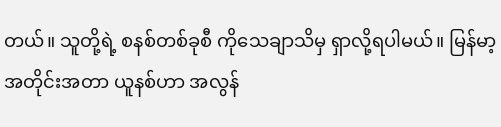တယ်။ သူတို့ရဲ့ စနစ်တစ်ခုစီ ကိုသေချာသိမှ ရှာလို့ရပါမယ်။ မြန်မာ့အတိုင်းအတာ ယူနစ်ဟာ အလွန်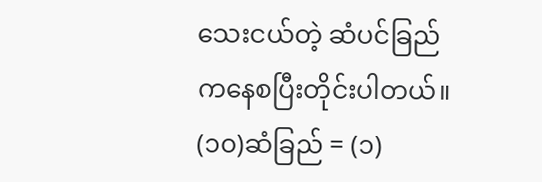သေးငယ်တဲ့ ဆံပင်ခြည် ကနေစပြီးတိုင်းပါတယ်။
(၁၀)ဆံခြည် = (၁)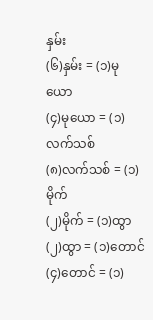နှမ်း
(၆)နှမ်း = (၁)မုယော
(၄)မုယော = (၁)လက်သစ်
(၈)လက်သစ် = (၁)မိုက်
(၂)မိုက် = (၁)ထွာ
(၂)ထွာ = (၁)တောင်
(၄)တောင် = (၁)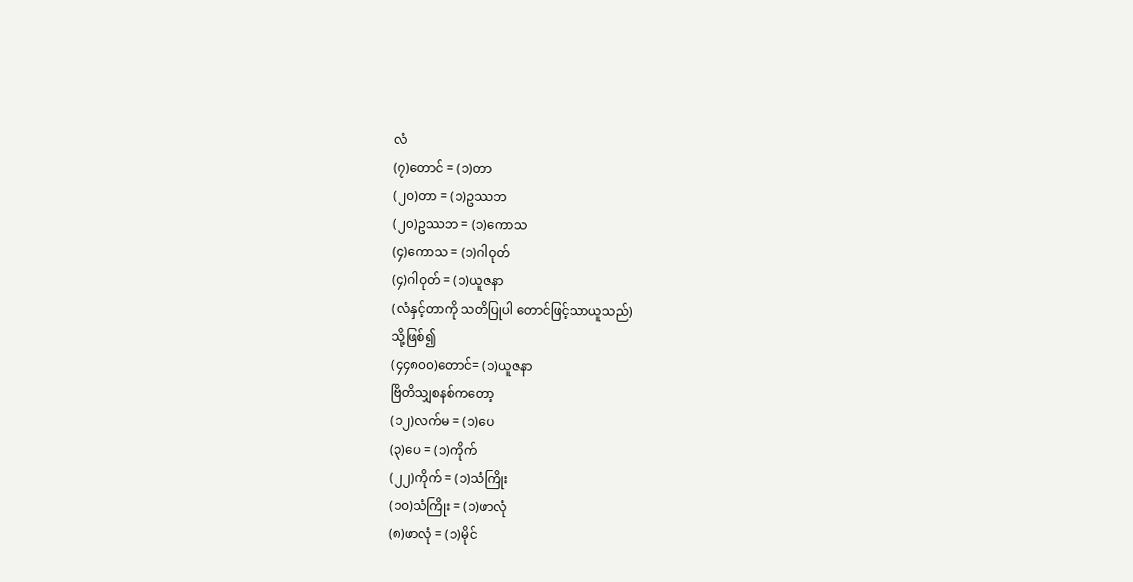လံ
(၇)တောင် = (၁)တာ
(၂၀)တာ = (၁)ဥဿဘ
(၂၀)ဥဿဘ = (၁)ကောသ
(၄)ကောသ = (၁)ဂါဝုတ်
(၄)ဂါဝုတ် = (၁)ယူဇနာ
(လံနှင့်တာကို သတိပြုပါ တောင်ဖြင့်သာယူသည်)
သို့ဖြစ်၍
(၄၄၈၀၀)တောင်= (၁)ယူဇနာ
ဗြိတိသျှစနစ်ကတော့
(၁၂)လက်မ = (၁)ပေ
(၃)ပေ = (၁)ကိုက်
(၂၂)ကိုက် = (၁)သံကြိုး
(၁၀)သံကြိုး = (၁)ဖာလုံ
(၈)ဖာလုံ = (၁)မိုင်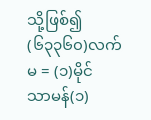သို့ဖြစ်၍
(၆၃၃၆၀)လက်မ = (၁)မိုင်
သာမန်(၁)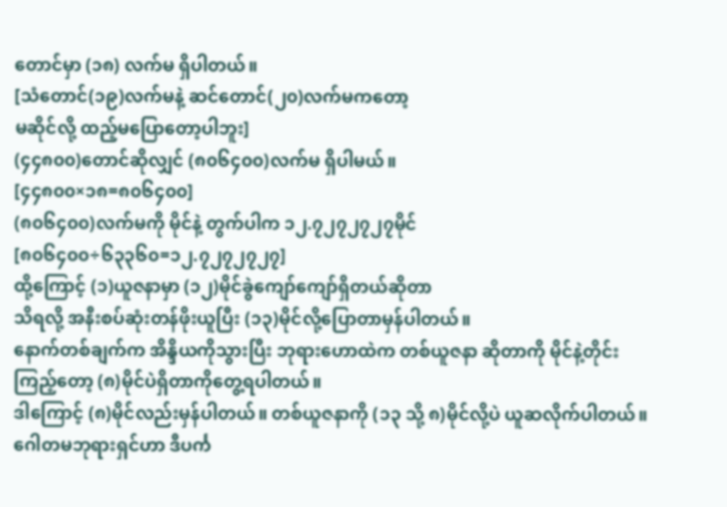တောင်မှာ (၁၈) လက်မ ရှိပါတယ်။
[သံတောင်(၁၉)လက်မနဲ့ ဆင်တောင်(၂၀)လက်မကတော့
မဆိုင်လို့ ထည့်မပြောတော့ပါဘူး]
(၄၄၈၀၀)တောင်ဆိုလျှင် (၈၀၆၄၀၀)လက်မ ရှိပါမယ်။
[၄၄၈၀၀×၁၈=၈၀၆၄၀၀]
(၈၀၆၄၀၀)လက်မကို မိုင်နဲ့ တွက်ပါက ၁၂.၇၂၇၂၇၂၇မိုင်
[၈၀၆၄၀၀÷၆၃၃၆၀=၁၂.၇၂၇၂၇၂၇]
ထို့ကြောင့် (၁)ယူဇနာမှာ (၁၂)မိုင်ခွဲကျော်ကျော်ရှိတယ်ဆိုတာ
သိရလို့ အနီးစပ်ဆုံးတန်ဖိုးယူပြီး (၁၃)မိုင်လို့ပြောတာမှန်ပါတယ်။
နောက်တစ်ချက်က အိန္ဒိယကိုသွားပြီး ဘုရားဟောထဲက တစ်ယူဇနာ ဆိုတာကို မိုင်နဲ့တိုင်းကြည့်တော့ (၈)မိုင်ပဲရှိတာကိုတွေ့ရပါတယ်။
ဒါကြောင့် (၈)မိုင်လည်းမှန်ပါတယ်။ တစ်ယူဇနာကို (၁၃ သို့ ၈)မိုင်လို့ပဲ ယူဆလိုက်ပါတယ်။
ဂေါတမဘုရားရှင်ဟာ ဒီပင်္က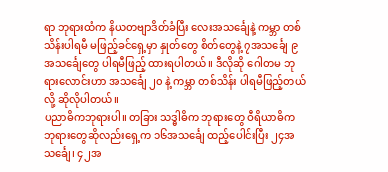ရာ ဘုရားထံက နိယတဗျာဒိတ်ခံပြီး လေးအသင်္ချေနဲ့ ကမ္ဘာ တစ်သိန်းပါရမီ မဖြည့်ခင်ရှေ့မှာ နှုတ်တွေ စိတ်တွေနဲ့ ၇အသင်္ချေ ၉အသင်္ချေတွေ ပါရမီဖြည့် ထားရပါတယ်။ ဒီလိုဆို ဂေါတမ ဘုရားလောင်းဟာ အသင်္ချေ ၂၀ နဲ့ ကမ္ဘာ တစ်သိန်း ပါရမီဖြည့်တယ်လို့ ဆိုလိုပါတယ်။
ပညာဓိကဘုရားပါ။ တခြား သဒ္ဓါဓိက ဘုရားတွေ ဝီရိယာဓိက ဘုရားတွေဆိုလည်းရှေ့က ၁၆အသင်္ချေ ထည့်ပေါင်းပြီး ၂၄အသင်္ချေ၊ ၄၂အ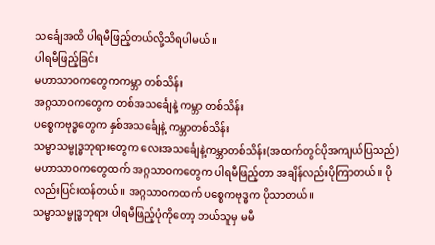သင်္ချေအထိ ပါရမီဖြည့်တယ်လို့သိရပါမယ်။
ပါရမီဖြည့်ခြင်း
မဟာသာဝကတွေကကမ္ဘာ တစ်သိန်း
အဂ္ဂသာဝကတွေက တစ်အသင်္ချေနဲ့ ကမ္ဘာ တစ်သိန်း
ပစ္စေကဗုဒ္ဓတွေက နှစ်အသင်္ချေနဲ့ ကမ္ဘာတစ်သိန်း
သမ္မာသမ္ဗုဒ္ဓဘုရားတွေက လေးအသင်္ချေနဲ့ကမ္ဘာတစ်သိန်း(အထက်တွင်ပိုအကျယ်ပြသည်)
မဟာသာဝကတွေထက် အဂ္ဂသာဝကတွေက ပါရမီဖြည့်တာ အချိန်လည်းပိုကြာတယ်။ ပိုလည်းပြင်းထန်တယ်။ အဂ္ဂသာဝကထက် ပစ္စေကဗုဒ္ဓက ပိုသာတယ်။
သမ္မာသမ္ဗုဒ္ဓဘုရား ပါရမီဖြည့်ပုံကိုတော့ ဘယ်သူမှ မမီ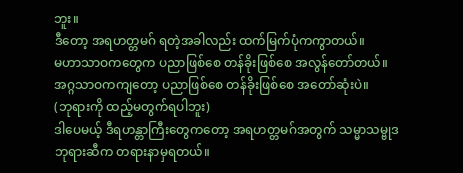ဘူး။
ဒီတော့ အရဟတ္တမဂ် ရတဲ့အခါလည်း ထက်မြက်ပုံကကွာတယ်။
မဟာသာဝကတွေက ပညာဖြစ်စေ တန်ခိုးဖြစ်စေ အလွန်တော်တယ်။
အဂ္ဂသာဝကကျတော့ ပညာဖြစ်စေ တန်ခိုးဖြစ်စေ အတော်ဆုံးပဲ။
(ဘုရားကို ထည့်မတွက်ရပါဘူး)
ဒါပေမယ့် ဒီရဟန္တာကြီးတွေကတော့ အရဟတ္တမဂ်အတွက် သမ္မာသမ္ဗုဒ ဘုရားဆီက တရားနာမှရတယ်။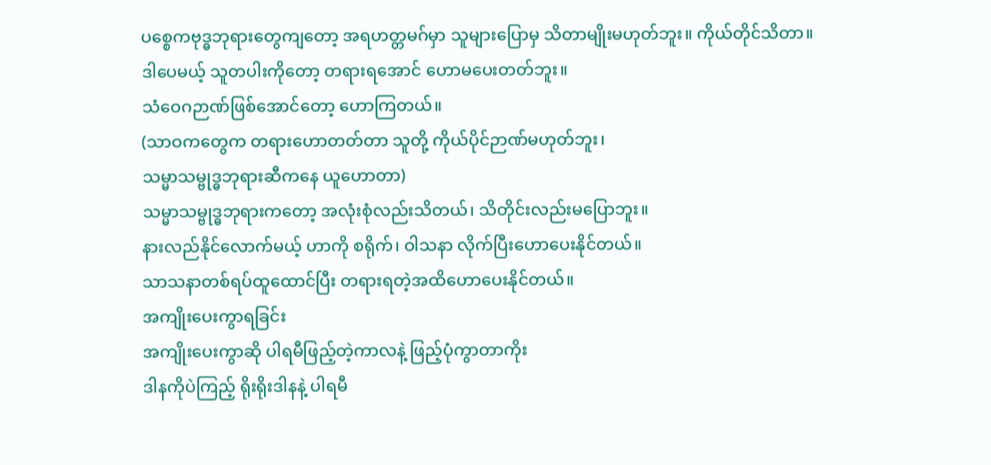ပစ္စေကဗုဒ္ဓဘုရားတွေကျတော့ အရဟတ္တမဂ်မှာ သူများပြောမှ သိတာမျိုးမဟုတ်ဘူး။ ကိုယ်တိုင်သိတာ။
ဒါပေမယ့် သူတပါးကိုတော့ တရားရအောင် ဟောမပေးတတ်ဘူး။
သံဝေဂဉာဏ်ဖြစ်အောင်တော့ ဟောကြတယ်။
(သာဝကတွေက တရားဟောတတ်တာ သူတို့ ကိုယ်ပိုင်ဉာဏ်မဟုတ်ဘူး၊
သမ္မာသမ္ဗုဒ္ဓဘုရားဆီကနေ ယူဟောတာ)
သမ္မာသမ္ဗုဒ္ဓဘုရားကတော့ အလုံးစုံလည်းသိတယ်၊ သိတိုင်းလည်းမပြောဘူး။
နားလည်နိုင်လောက်မယ့် ဟာကို စရိုက်၊ ဝါသနာ လိုက်ပြီးဟောပေးနိုင်တယ်။
သာသနာတစ်ရပ်ထူထောင်ပြီး တရားရတဲ့အထိဟောပေးနိုင်တယ်။
အကျိုးပေးကွာရခြင်း
အကျိုးပေးကွာဆို ပါရမီဖြည့်တဲ့ကာလနဲ့ ဖြည့်ပုံကွာတာကိုး
ဒါနကိုပဲကြည့် ရိုးရိုးဒါနနဲ့ ပါရမီ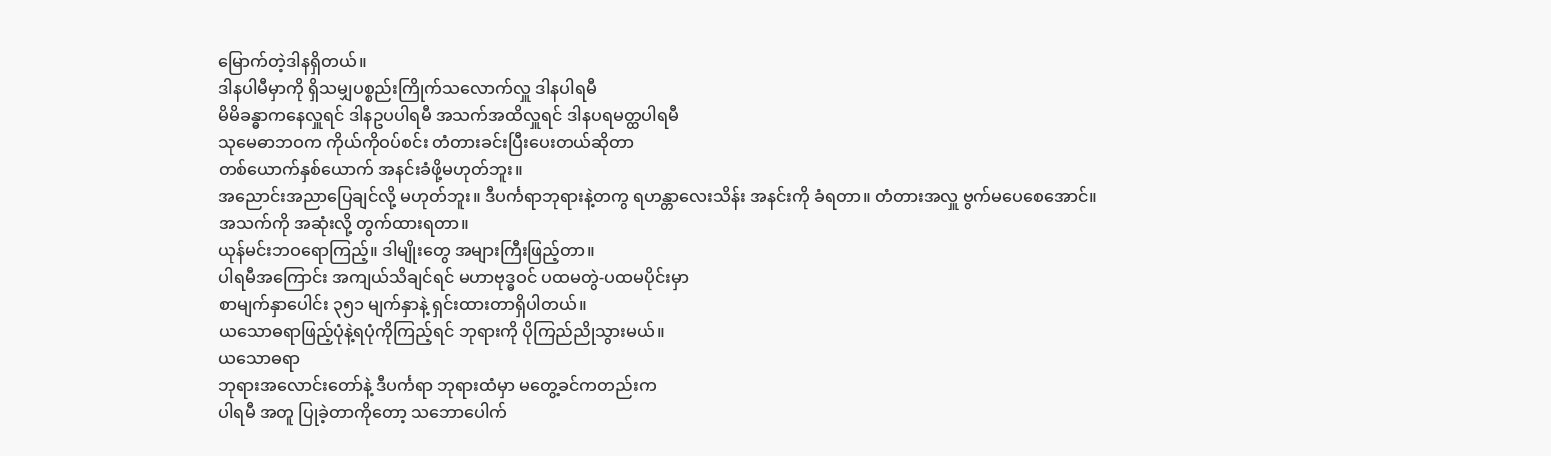မြောက်တဲ့ဒါနရှိတယ်။
ဒါနပါမီမှာကို ရှိသမျှပစ္စည်းကြိုက်သလောက်လှူ ဒါနပါရမီ
မိမိခန္ဓာကနေလှူရင် ဒါနဥပပါရမီ အသက်အထိလှူရင် ဒါနပရမတ္ထပါရမီ
သုမေဓာဘဝက ကိုယ်ကိုဝပ်စင်း တံတားခင်းပြီးပေးတယ်ဆိုတာ
တစ်ယောက်နှစ်ယောက် အနင်းခံဖို့မဟုတ်ဘူး။
အညောင်းအညာပြေချင်လို့ မဟုတ်ဘူး။ ဒီပင်္ကရာဘုရားနဲ့တကွ ရဟန္တာလေးသိန်း အနင်းကို ခံရတာ။ တံတားအလှူ ဗွက်မပေစေအောင်။
အသက်ကို အဆုံးလို့ တွက်ထားရတာ။
ယုန်မင်းဘဝရောကြည့်။ ဒါမျိုးတွေ အများကြီးဖြည့်တာ။
ပါရမီအကြောင်း အကျယ်သိချင်ရင် မဟာဗုဒ္ဓဝင် ပထမတွဲ-ပထမပိုင်းမှာ
စာမျက်နှာပေါင်း ၃၅၁ မျက်နှာနဲ့ ရှင်းထားတာရှိပါတယ်။
ယသောဓရာဖြည့်ပုံနဲ့ရပုံကိုကြည့်ရင် ဘုရားကို ပိုကြည်ညိုသွားမယ်။
ယသောဓရာ
ဘုရားအလောင်းတော်နဲ့ ဒီပင်္ကရာ ဘုရားထံမှာ မတွေ့ခင်ကတည်းက
ပါရမီ အတူ ပြုခဲ့တာကိုတော့ သဘောပေါက်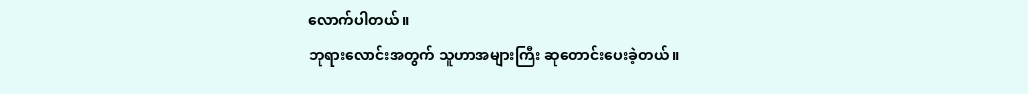လောက်ပါတယ်။
ဘုရားလောင်းအတွက် သူဟာအများကြီး ဆုတောင်းပေးခဲ့တယ်။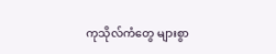ကုသိုလ်ကံတွေ များစွာ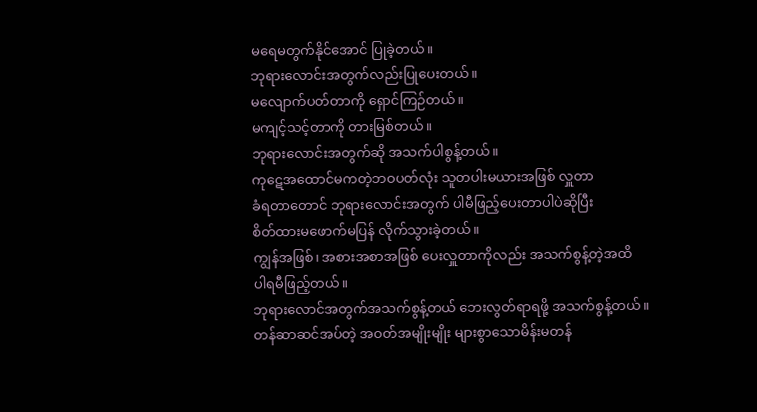မရေမတွက်နိုင်အောင် ပြုခဲ့တယ်။
ဘုရားလောင်းအတွက်လည်းပြုပေးတယ်။
မလျောက်ပတ်တာကို ရှောင်ကြဉ်တယ်။
မကျင့်သင့်တာကို တားမြစ်တယ်။
ဘုရားလောင်းအတွက်ဆို အသက်ပါစွန့်တယ်။
ကုဋေအထောင်မကတဲ့ဘဝပတ်လုံး သူတပါးမယားအဖြစ် လှူတာ
ခံရတာတောင် ဘုရားလောင်းအတွက် ပါမီဖြည့်ပေးတာပါပဲဆိုပြီး
စိတ်ထားမဖောက်မပြန် လိုက်သွားခဲ့တယ်။
ကျွန်အဖြစ်၊ အစားအစာအဖြစ် ပေးလှူတာကိုလည်း အသက်စွန့်တဲ့အထိ
ပါရမီဖြည့်တယ်။
ဘုရားလောင်အတွက်အသက်စွန့်တယ် ဘေးလွတ်ရာရဖို့ အသက်စွန့်တယ်။
တန်ဆာဆင်အပ်တဲ့ အဝတ်အမျိုးမျိုး များစွာသောမိန်းမတန်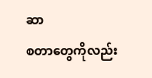ဆာ
စတာတွေကိုလည်း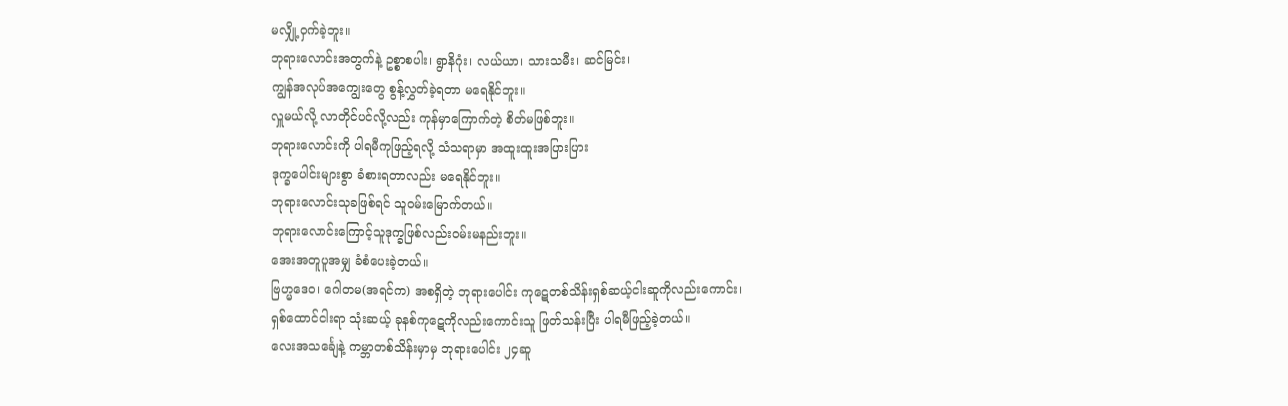မလျှို့ဝှက်ခဲ့ဘူး။
ဘုရားလောင်းအတွက်နဲ့ ဥစ္စာစပါး၊ ရွာနိဂုံး၊ လယ်ယာ၊ သားသမီး၊ ဆင်မြင်း၊
ကျွန်အလုပ်အကျွေးတွေ စွန့်လွှတ်ခဲ့ရတာ မရေနိုင်ဘူး။
လှူမယ်လို့ လာတိုင်ပင်လို့လည်း ကုန်မှာကြောက်တဲ့ စိတ်မဖြစ်ဘူး။
ဘုရားလောင်းကို ပါရမီကုဖြည့်ရလို့ သံသရာမှာ အထူးထူးအပြားပြား
ဒုက္ခပေါင်းများစွာ ခံစားရတာလည်း မရေနိုင်ဘူး။
ဘုရားလောင်းသုခဖြစ်ရင် သူဝမ်းမြောက်တယ်။
ဘုရားလောင်းကြောင့်သူဒုက္ခဖြစ်လည်းဝမ်းမနည်းဘူး။
အေးအတူပူအမျှ ခံစံပေးခဲ့တယ်။
ဗြဟ္မဒေဝ၊ ဂေါတမ(အရင်က) အစရှိတဲ့ ဘုရားပေါင်း ကုဋေတစ်သိန်းရှစ်ဆယ့်ငါးဆူကိုလည်းကောင်း၊
ရှစ်ထောင်ငါးရာ သုံးဆယ့် ခုနစ်ကုဋေကိုလည်းကောင်းသူ ဖြတ်သန်းပြီး ပါရမီဖြည့်ခဲ့တယ်။
လေးအသင်္ချေနဲ့ ကမ္ဘာတစ်သိန်းမှာမှ ဘုရားပေါင်း ၂၄ဆူ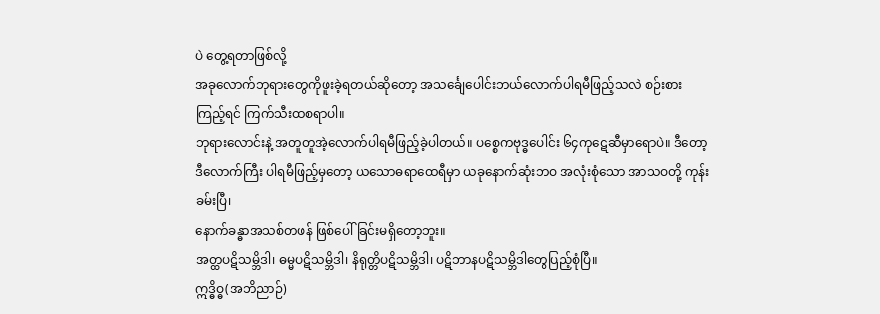ပဲ တွေ့ရတာဖြစ်လို့
အခုလောက်ဘုရားတွေကိုဖူးခဲ့ရတယ်ဆိုတော့ အသင်္ချေပေါင်းဘယ်လောက်ပါရမီဖြည့်သလဲ စဉ်းစားကြည့်ရင် ကြက်သီးထစရာပါ။
ဘုရားလောင်းနဲ့ အတူတူအဲ့လောက်ပါရမီဖြည့်ခဲ့ပါတယ်။ ပစ္စေကဗုဒ္ဓပေါင်း ၆၄ကုဋေဆီမှာရောပဲ။ ဒီတော့ ဒီလောက်ကြီး ပါရမီဖြည့်မှတော့ ယသောဓရာထေရီမှာ ယခုနောက်ဆုံးဘဝ အလုံးစုံသော အာသဝတို့ ကုန်းခမ်းပြီ၊
နောက်ခန္ဓာအသစ်တဖန် ဖြစ်ပေါ်ခြင်းမရှိတော့ဘူး။
အတ္ထပဋိသမ္ဘိဒါ၊ ဓမ္မပဋိသမ္ဘိဒါ၊ နိရုတ္တိပဋိသမ္ဘိဒါ၊ ပဋိဘာနပဋိသမ္ဘိဒါတွေပြည့်စုံပြီ။
ဣဒ္ဓိဝ္ဓ(အဘိညာဉ်)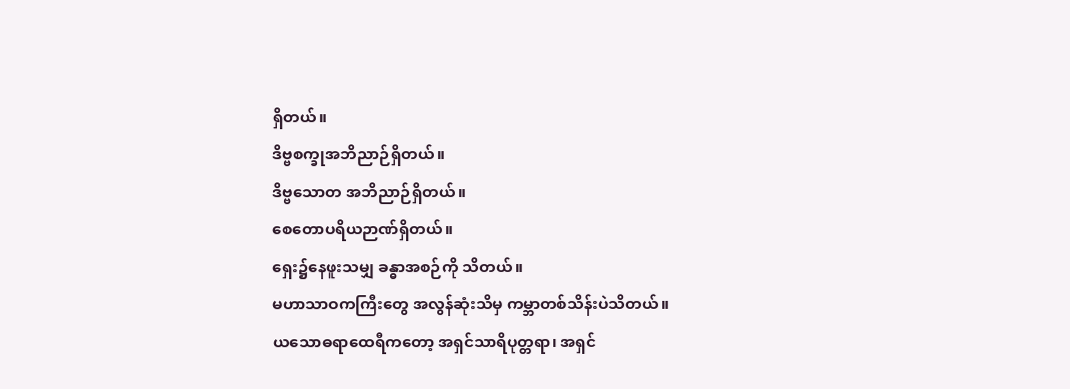ရှိတယ်။
ဒိဗ္ဗစက္ခုအဘိညာဉ်ရှိတယ်။
ဒိဗ္ဗသောတ အဘိညာဉ်ရှိတယ်။
စေတောပရိယဉာဏ်ရှိတယ်။
ရှေး၌နေဖူးသမျှ ခန္ဓာအစဉ်ကို သိတယ်။
မဟာသာဝကကြီးတွေ အလွန်ဆုံးသိမှ ကမ္ဘာတစ်သိန်းပဲသိတယ်။
ယသောဓရာထေရီကတော့ အရှင်သာရိပုတ္တရာ၊ အရှင်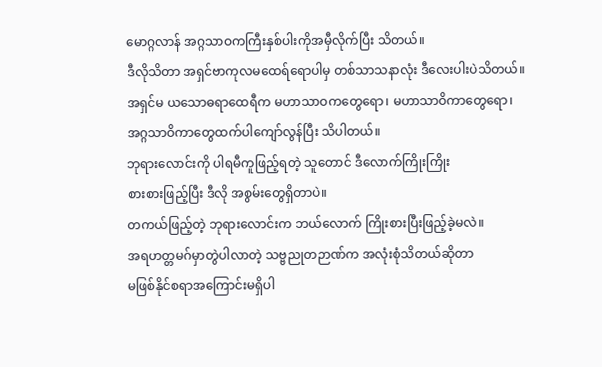မောဂ္ဂလာန် အဂ္ဂသာဝကကြီးနှစ်ပါးကိုအမှီလိုက်ပြီး သိတယ်။
ဒီလိုသိတာ အရှင်ဗာကုလမထေရ်ရောပါမှ တစ်သာသနာလုံး ဒီလေးပါးပဲသိတယ်။ အရှင်မ ယသောဓရာထေရီက မဟာသာဝကတွေရော၊ မဟာသာဝိကာတွေရော၊ အဂ္ဂသာဝိကာတွေထက်ပါကျော်လွန်ပြီး သိပါတယ်။
ဘုရားလောင်းကို ပါရမီကူဖြည့်ရတဲ့ သူတောင် ဒီလောက်ကြိုးကြိုး
စားစားဖြည့်ပြီး ဒီလို အစွမ်းတွေရှိတာပဲ။
တကယ်ဖြည့်တဲ့ ဘုရားလောင်းက ဘယ်လောက် ကြိုးစားပြီးဖြည့်ခဲ့မလဲ။
အရဟတ္တမဂ်မှာတွဲပါလာတဲ့ သဗ္ဗညုတဉာဏ်က အလုံးစုံသိတယ်ဆိုတာ
မဖြစ်နိုင်စရာအကြောင်းမရှိပါ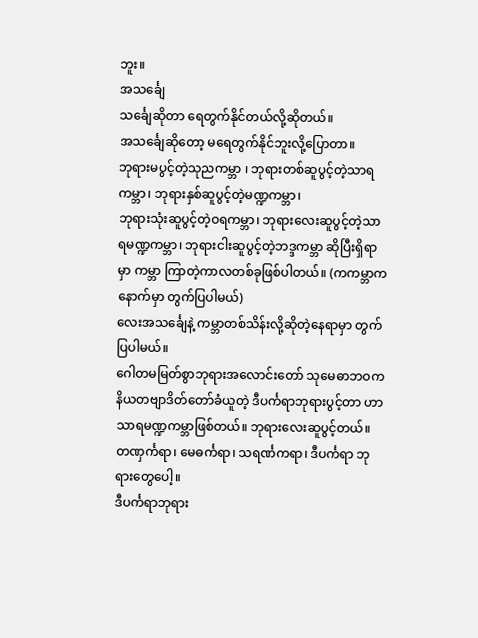ဘူး။
အသင်္ချေ
သင်္ချေဆိုတာ ရေတွက်နိုင်တယ်လို့ဆိုတယ်။
အသင်္ချေဆိုတော့ မရေတွက်နိုင်ဘူးလို့ပြောတာ။
ဘုရားမပွင့်တဲ့သုညကမ္ဘာ ၊ ဘုရားတစ်ဆူပွင့်တဲ့သာရကမ္ဘာ၊ ဘုရားနှစ်ဆူပွင့်တဲ့မဏ္ဍကမ္ဘာ၊
ဘုရားသုံးဆူပွင့်တဲ့ဝရကမ္ဘာ၊ ဘုရားလေးဆူပွင့်တဲ့သာရမဏ္ဍကမ္ဘာ၊ ဘုရားငါးဆူပွင့်တဲ့ဘဒ္ဒကမ္ဘာ ဆိုပြီးရှိရာမှာ ကမ္ဘာ ကြာတဲ့ကာလတစ်ခုဖြစ်ပါတယ်။ (ကကမ္ဘာက နောက်မှာ တွက်ပြပါမယ်)
လေးအသင်္ချေနဲ့ ကမ္ဘာတစ်သိန်းလို့ဆိုတဲ့နေရာမှာ တွက်ပြပါမယ်။
ဂေါတမမြတ်စွာဘုရားအလောင်းတော် သုမေဓာဘဝက နိယတဗျာဒိတ်တော်ခံယူတဲ့ ဒီပင်္ကရာဘုရားပွင့်တာ ဟာသာရမဏ္ဍကမ္ဘာဖြစ်တယ်။ ဘုရားလေးဆူပွင့်တယ်။
တဏှင်္ကရာ၊ မေဓင်္ကရာ၊ သရင်္ဏကရာ၊ ဒီပင်္ကရာ ဘုရားတွေပေါ့။
ဒီပင်္ကရာဘုရား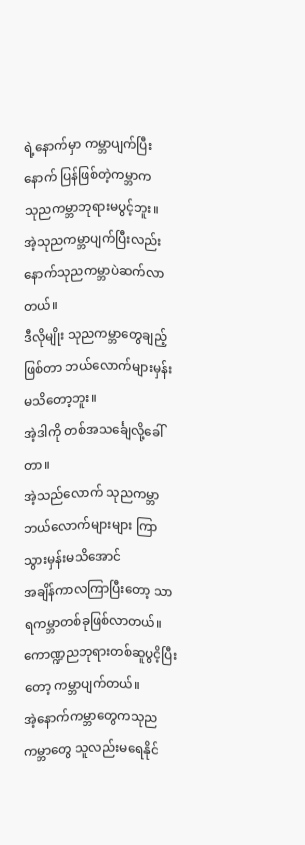ရဲ့နောက်မှာ ကမ္ဘာပျက်ပြီးနောက် ပြန်ဖြစ်တဲ့ကမ္ဘာက
သုညကမ္ဘာဘုရားမပွင့်ဘူး။
အဲ့သုညကမ္ဘာပျက်ပြီးလည်း နောက်သုညကမ္ဘာပဲဆက်လာတယ်။
ဒီလိုမျိုး သုညကမ္ဘာတွေချည့်ဖြစ်တာ ဘယ်လောက်များမှန်းမသိတော့ဘူး။
အဲ့ဒါကို တစ်အသင်္ချေလို့ခေါ်တာ။
အဲ့သည်လောက် သုညကမ္ဘာဘယ်လောက်များများ ကြာသွားမှန်းမသိအောင်
အချိန်ကာလကြာပြီးတော့ သာရကမ္ဘာတစ်ခုဖြစ်လာတယ်။
ကောဏ္ဍညဘုရားတစ်ဆူပွငိ့ပြီးတော့ ကမ္ဘာပျက်တယ်။
အဲ့နောက်ကမ္ဘာတွေကသုညကမ္ဘာတွေ သူလည်းမရေနိုင်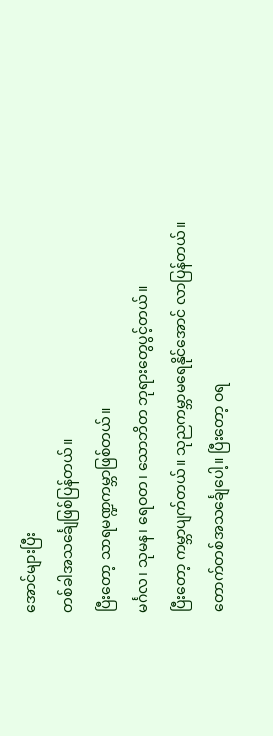အောင်များပြီး
တစ်ခါအသင်္ချေဖြစ်ပြန်တယ်။
ပြီးတော့ သာရမဏ္ဍကမ္ဘာဖြစ်တယ်။
မင်္ဂလ၊ သုမန၊ ရေဝတ၊ သောဘိတ ဘုရားတွေပွင့်တယ်။
ပြီးတော့ ကမ္ဘာပျက်တယ်။ သုညကမ္ဘာမရေနိုင်အောင် လာပြန်တယ်။
တောက်တစ်အသင်္ချေပေါ့။ ပြီးတော့ ဝရ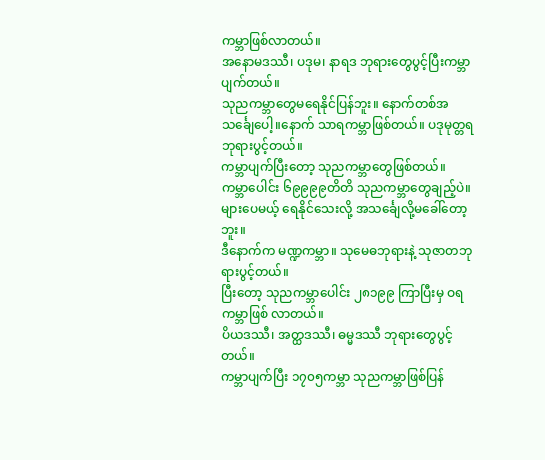ကမ္ဘာဖြစ်လာတယ်။
အနောမဒဿီ၊ ပဒုမ၊ နာရဒ ဘုရားတွေပွင့်ပြီးကမ္ဘာပျက်တယ်။
သုညကမ္ဘာတွေမရေနိုင်ပြန်ဘူး။ နောက်တစ်အသင်္ချေပေါ့။နောက် သာရကမ္ဘာဖြစ်တယ်။ ပဒုမုတ္တရဘုရားပွင့်တယ်။
ကမ္ဘာပျက်ပြီးတော့ သုညကမ္ဘာတွေဖြစ်တယ်။
ကမ္ဘာပေါင်း ၆၉၉၉၉တိတိ သုညကမ္ဘာတွေချည့်ပဲ။
များပေမယ့် ရေနိုင်သေးလို့ အသင်္ချေလို့မခေါ်တော့ဘူး။
ဒီနောက်က မဏ္ဍကမ္ဘာ။ သုမေဓဘုရားနဲ့ သုဇာတဘုရားပွင့်တယ်။
ပြီးတော့ သုညကမ္ဘာပေါင်း ၂၈၁၉၉ ကြာပြီးမှ ဝရကမ္ဘာဖြစ် လာတယ်။
ပိယဒဿီ၊ အတ္ထဒဿီ၊ ဓမ္မဒဿီ ဘုရားတွေပွင့်တယ်။
ကမ္ဘာပျက်ပြီး ၁၇၀၅ကမ္ဘာ သုညကမ္ဘာဖြစ်ပြန်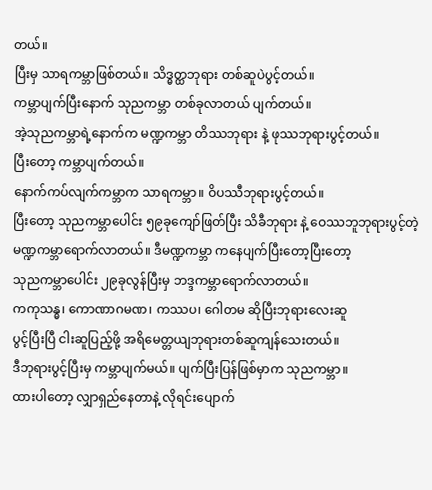တယ်။
ပြီးမှ သာရကမ္ဘာဖြစ်တယ်။ သိဒ္ဓတ္ထဘုရား တစ်ဆူပဲပွင့်တယ်။
ကမ္ဘာပျက်ပြီးနောက် သုညကမ္ဘာ တစ်ခုလာတယ် ပျက်တယ်။
အဲ့သုညကမ္ဘာရဲ့နောက်က မဏ္ဍကမ္ဘာ တိဿဘုရား နဲ့ ဖုဿဘုရားပွင့်တယ်။
ပြီးတော့ ကမ္ဘာပျက်တယ်။
နောက်ကပ်လျက်ကမ္ဘာက သာရကမ္ဘာ။ ဝိပဿီဘုရားပွင့်တယ်။
ပြီးတော့ သုညကမ္ဘာပေါင်း ၅၉ခုကျော်ဖြတ်ပြီး သိခီဘုရား နဲ့ ဝေဿဘူဘုရားပွင့်တဲ့ မဏ္ဍကမ္ဘာရောက်လာတယ်။ ဒီမဏ္ဍကမ္ဘာ ကနေပျက်ပြီးတော့ပြီးတော့
သုညကမ္ဘာပေါင်း ၂၉ခုလွန်ပြီးမှ ဘဒ္ဒကမ္ဘာရောက်လာတယ်။
ကကုသန္ဓ၊ ကောဏာဂမဏ၊ ကဿပ၊ ဂေါတမ ဆိုပြီးဘုရားလေးဆူ
ပွင့်ပြီးပြီ ငါးဆူပြည့်ဖို့ အရိမေတ္တယျဘုရားတစ်ဆူကျန်သေးတယ်။
ဒီဘုရားပွင့်ပြီးမှ ကမ္ဘာပျက်မယ်။ ပျက်ပြီးပြန်ဖြစ်မှာက သုညကမ္ဘာ။
ထားပါတော့ လျှာရှည်နေတာနဲ့ လိုရင်းပျောက်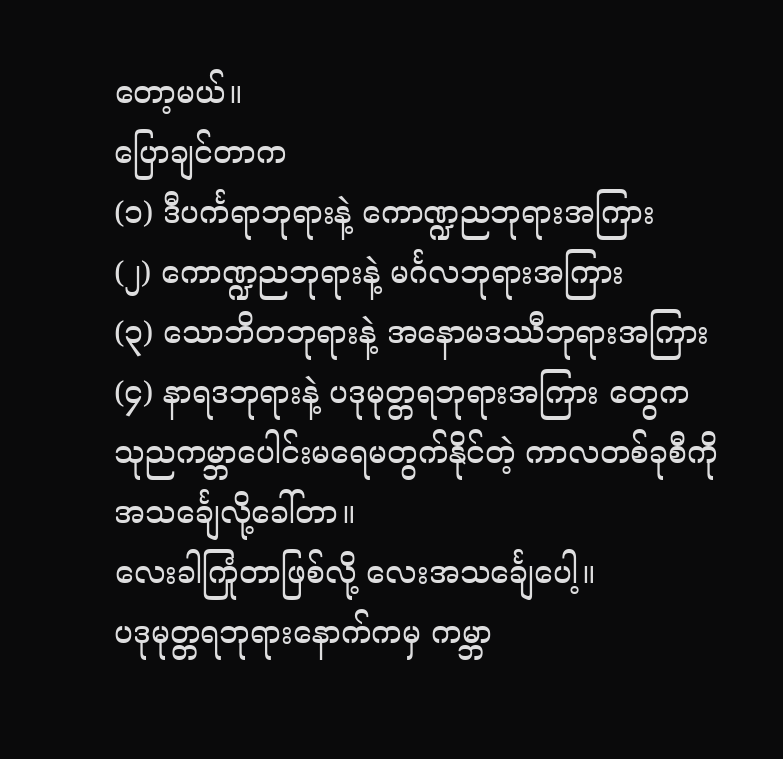တော့မယ်။
ပြောချင်တာက
(၁) ဒီပင်္ကရာဘုရားနဲ့ ကောဏ္ဍညဘုရားအကြား
(၂) ကောဏ္ဍညဘုရားနဲ့ မင်္ဂလဘုရားအကြား
(၃) သောဘိတဘုရားနဲ့ အနောမဒဿီဘုရားအကြား
(၄) နာရဒဘုရားနဲ့ ပဒုမုတ္တရဘုရားအကြား တွေက
သုညကမ္ဘာပေါင်းမရေမတွက်နိုင်တဲ့ ကာလတစ်ခုစီကို
အသင်္ချေလို့ခေါ်တာ။
လေးခါကြုံတာဖြစ်လို့ လေးအသင်္ချေပေါ့။
ပဒုမုတ္တရဘုရားနောက်ကမှ ကမ္ဘာ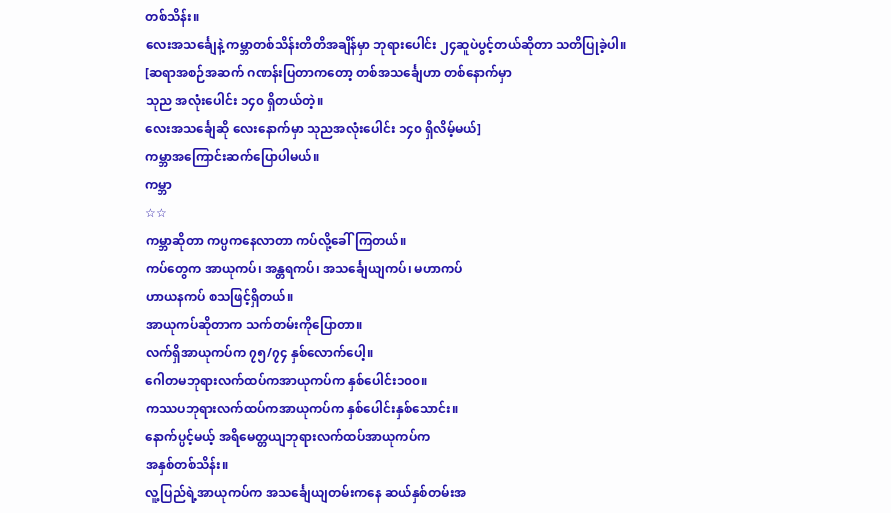တစ်သိန်း။
လေးအသင်္ချေနဲ့ ကမ္ဘာတစ်သိန်းတိတိအချိန်မှာ ဘုရားပေါင်း ၂၄ဆူပဲပွင့်တယ်ဆိုတာ သတိပြုခဲ့ပါ။
[ဆရာအစဉ်အဆက် ဂဏန်းပြတာကတော့ တစ်အသင်္ချေဟာ တစ်နောက်မှာ
သုည အလုံးပေါင်း ၁၄၀ ရှိတယ်တဲ့။
လေးအသင်္ချေဆို လေးနောက်မှာ သုညအလုံးပေါင်း ၁၄၀ ရှိလိမ့်မယ်]
ကမ္ဘာအကြောင်းဆက်ပြောပါမယ်။
ကမ္ဘာ
☆☆
ကမ္ဘာဆိုတာ ကပ္ပကနေလာတာ ကပ်လို့ခေါ်ကြတယ်။
ကပ်တွေက အာယုကပ်၊ အန္တရကပ်၊ အသင်္ချေယျကပ်၊ မဟာကပ်
ဟာယနကပ် စသဖြင့်ရှိတယ်။
အာယုကပ်ဆိုတာက သက်တမ်းကိုပြောတာ။
လက်ရှိအာယုကပ်က ၇၅/၇၄ နှစ်လောက်ပေါ့။
ဂေါတမဘုရားလက်ထပ်ကအာယုကပ်က နှစ်ပေါင်း၁၀၀။
ကဿပဘုရားလက်ထပ်ကအာယုကပ်က နှစ်ပေါင်းနှစ်သောင်း။
နောက်ပ္ပင့်မယ့် အရိမေတ္တယျဘုရားလက်ထပ်အာယုကပ်က
အနှစ်တစ်သိန်း။
လူ့ပြည်ရဲ့အာယုကပ်က အသင်္ချေယျတမ်းကနေ ဆယ်နှစ်တမ်းအ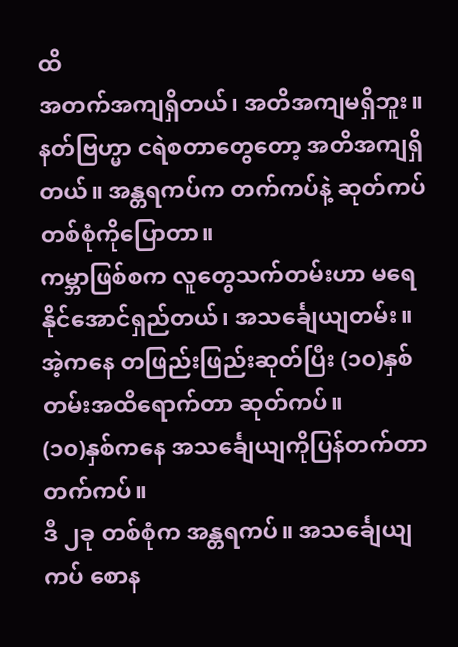ထိ
အတက်အကျရှိတယ်၊ အတိအကျမရှိဘူး။ နတ်ဗြဟ္မာ ငရဲစတာတွေတော့ အတိအကျရှိတယ်။ အန္တရကပ်က တက်ကပ်နဲ့ ဆုတ်ကပ်တစ်စုံကိုပြောတာ။
ကမ္ဘာဖြစ်စက လူတွေသက်တမ်းဟာ မရေနိုင်အောင်ရှည်တယ်၊ အသင်္ချေယျတမ်း။
အဲ့ကနေ တဖြည်းဖြည်းဆုတ်ပြီး (၁၀)နှစ်တမ်းအထိရောက်တာ ဆုတ်ကပ်။
(၁၀)နှစ်ကနေ အသင်္ချေယျကိုပြန်တက်တာ တက်ကပ်။
ဒီ ၂ခု တစ်စုံက အန္တရကပ်။ အသင်္ချေယျကပ် စောန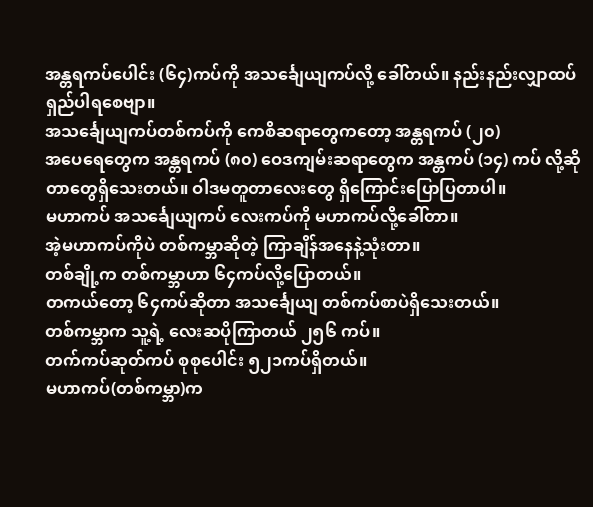အန္တရကပ်ပေါင်း (၆၄)ကပ်ကို အသင်္ချေယျကပ်လို့ ခေါ်တယ်။ နည်းနည်းလျှာထပ်ရှည်ပါရစေဗျာ။
အသင်္ချေယျကပ်တစ်ကပ်ကို ကေစိဆရာတွေကတော့ အန္တရကပ် (၂၀)
အပေရေတွေက အန္တရကပ် (၈၀) ဝေဒကျမ်းဆရာတွေက အန္တကပ် (၁၄) ကပ် လို့ဆိုတာတွေရှိသေးတယ်။ ဝါဒမတူတာလေးတွေ ရှိကြောင်းပြောပြတာပါ။
မဟာကပ် အသင်္ချေယျကပ် လေးကပ်ကို မဟာကပ်လို့ခေါ်တာ။
အဲ့မဟာကပ်ကိုပဲ တစ်ကမ္ဘာဆိုတဲ့ ကြာချိန်အနေနဲ့သုံးတာ။
တစ်ချို့က တစ်ကမ္ဘာဟာ ၆၄ကပ်လို့ပြောတယ်။
တကယ်တော့ ၆၄ကပ်ဆိုတာ အသင်္ချေယျ တစ်ကပ်စာပဲရှိသေးတယ်။
တစ်ကမ္ဘာက သူ့ရဲ့ လေးဆပိုကြာတယ် ၂၅၆ ကပ်။
တက်ကပ်ဆုတ်ကပ် စုစုပေါင်း ၅၂၁ကပ်ရှိတယ်။
မဟာကပ်(တစ်ကမ္ဘာ)က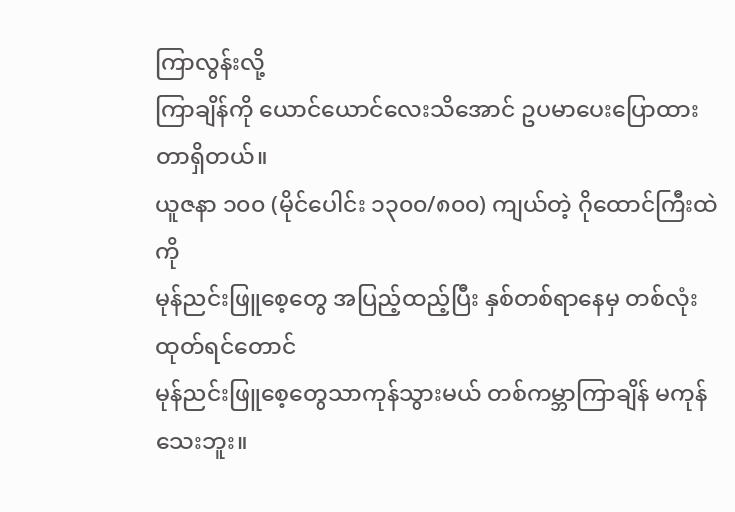ကြာလွန်းလို့
ကြာချိန်ကို ယောင်ယောင်လေးသိအောင် ဥပမာပေးပြောထားတာရှိတယ်။
ယူဇနာ ၁၀၀ (မိုင်ပေါင်း ၁၃၀၀/၈၀၀) ကျယ်တဲ့ ဂိုထောင်ကြီးထဲကို
မုန်ညင်းဖြူစေ့တွေ အပြည့်ထည့်ပြီး နှစ်တစ်ရာနေမှ တစ်လုံးထုတ်ရင်တောင်
မုန်ညင်းဖြူစေ့တွေသာကုန်သွားမယ် တစ်ကမ္ဘာကြာချိန် မကုန်သေးဘူး။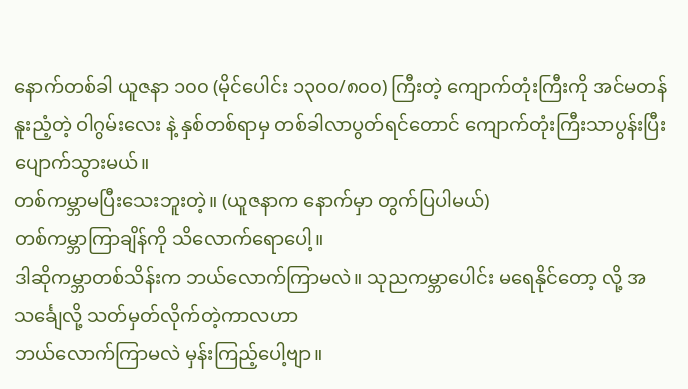နောက်တစ်ခါ ယူဇနာ ၁၀၀ (မိုင်ပေါင်း ၁၃၀၀/၈၀၀) ကြီးတဲ့ ကျောက်တုံးကြီးကို အင်မတန် နူးညံ့တဲ့ ဝါဂွမ်းလေး နဲ့ နှစ်တစ်ရာမှ တစ်ခါလာပွတ်ရင်တောင် ကျောက်တုံးကြီးသာပွန်းပြီးပျောက်သွားမယ်။
တစ်ကမ္ဘာမပြီးသေးဘူးတဲ့။ (ယူဇနာက နောက်မှာ တွက်ပြပါမယ်)
တစ်ကမ္ဘာကြာချိန်ကို သိလောက်ရောပေါ့။
ဒါဆိုကမ္ဘာတစ်သိန်းက ဘယ်လောက်ကြာမလဲ။ သုညကမ္ဘာပေါင်း မရေနိုင်တော့ လို့ အသင်္ချေလို့ သတ်မှတ်လိုက်တဲ့ကာလဟာ
ဘယ်လောက်ကြာမလဲ မှန်းကြည့်ပေါ့ဗျာ။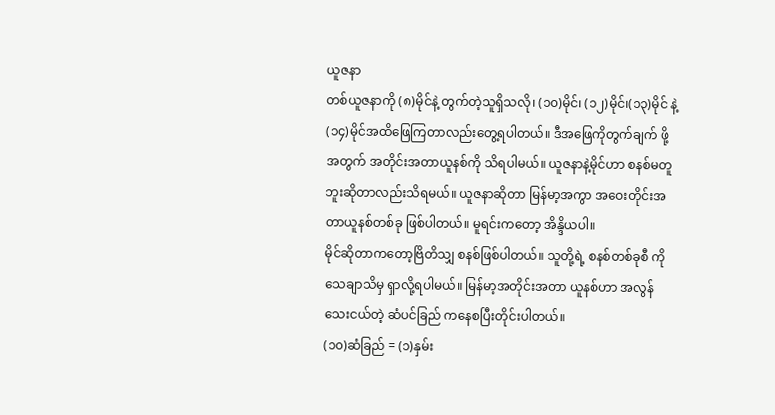ယူဇနာ
တစ်ယူဇနာကို (၈)မိုင်နဲ့ တွက်တဲ့သူရှိသလို၊ (၁၀)မိုင်၊ (၁၂)မိုင်၊(၁၃)မိုင် နဲ့(၁၄)မိုင်အထိဖြေကြတာလည်းတွေ့ရပါတယ်။ ဒီအဖြေကိုတွက်ချက် ဖို့အတွက် အတိုင်းအတာယူနစ်ကို သိရပါမယ်။ ယူဇနာနဲ့မိုင်ဟာ စနစ်မတူဘူးဆိုတာလည်းသိရမယ်။ ယူဇနာဆိုတာ မြန်မာ့အကွာ အဝေးတိုင်းအတာယူနစ်တစ်ခု ဖြစ်ပါတယ်။ မူရင်းကတော့ အိန္ဒိယပါ။
မိုင်ဆိုတာကတော့ဗြိတိသျှ စနစ်ဖြစ်ပါတယ်။ သူတို့ရဲ့ စနစ်တစ်ခုစီ ကိုသေချာသိမှ ရှာလို့ရပါမယ်။ မြန်မာ့အတိုင်းအတာ ယူနစ်ဟာ အလွန်သေးငယ်တဲ့ ဆံပင်ခြည် ကနေစပြီးတိုင်းပါတယ်။
(၁၀)ဆံခြည် = (၁)နှမ်း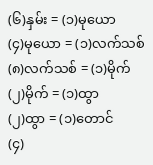(၆)နှမ်း = (၁)မုယော
(၄)မုယော = (၁)လက်သစ်
(၈)လက်သစ် = (၁)မိုက်
(၂)မိုက် = (၁)ထွာ
(၂)ထွာ = (၁)တောင်
(၄)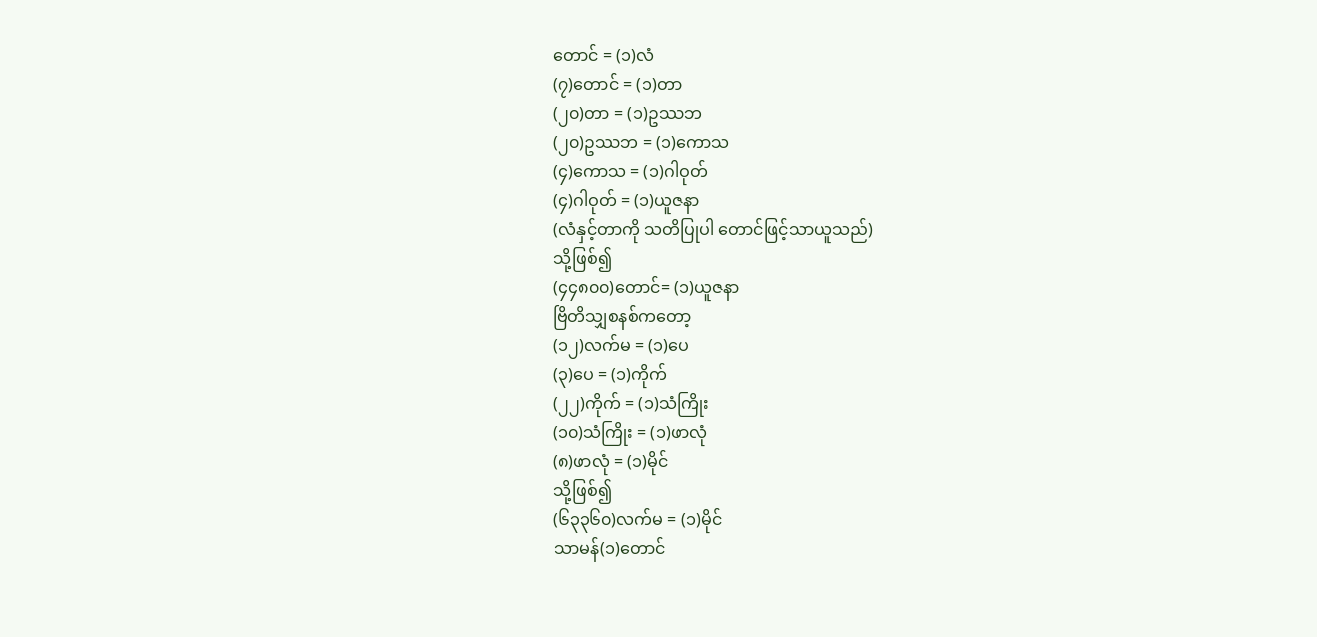တောင် = (၁)လံ
(၇)တောင် = (၁)တာ
(၂၀)တာ = (၁)ဥဿဘ
(၂၀)ဥဿဘ = (၁)ကောသ
(၄)ကောသ = (၁)ဂါဝုတ်
(၄)ဂါဝုတ် = (၁)ယူဇနာ
(လံနှင့်တာကို သတိပြုပါ တောင်ဖြင့်သာယူသည်)
သို့ဖြစ်၍
(၄၄၈၀၀)တောင်= (၁)ယူဇနာ
ဗြိတိသျှစနစ်ကတော့
(၁၂)လက်မ = (၁)ပေ
(၃)ပေ = (၁)ကိုက်
(၂၂)ကိုက် = (၁)သံကြိုး
(၁၀)သံကြိုး = (၁)ဖာလုံ
(၈)ဖာလုံ = (၁)မိုင်
သို့ဖြစ်၍
(၆၃၃၆၀)လက်မ = (၁)မိုင်
သာမန်(၁)တောင်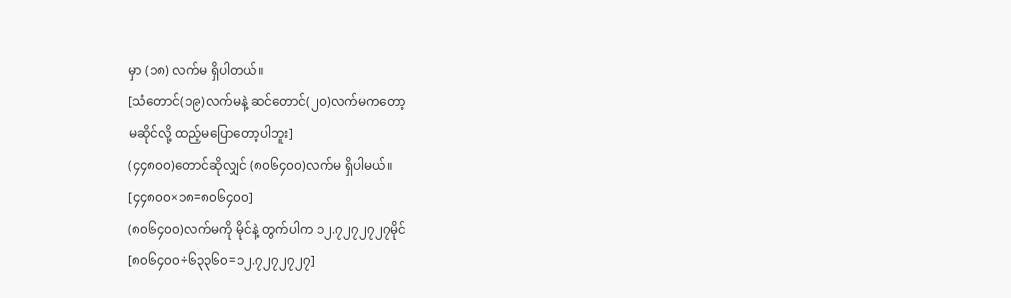မှာ (၁၈) လက်မ ရှိပါတယ်။
[သံတောင်(၁၉)လက်မနဲ့ ဆင်တောင်(၂၀)လက်မကတော့
မဆိုင်လို့ ထည့်မပြောတော့ပါဘူး]
(၄၄၈၀၀)တောင်ဆိုလျှင် (၈၀၆၄၀၀)လက်မ ရှိပါမယ်။
[၄၄၈၀၀×၁၈=၈၀၆၄၀၀]
(၈၀၆၄၀၀)လက်မကို မိုင်နဲ့ တွက်ပါက ၁၂.၇၂၇၂၇၂၇မိုင်
[၈၀၆၄၀၀÷၆၃၃၆၀=၁၂.၇၂၇၂၇၂၇]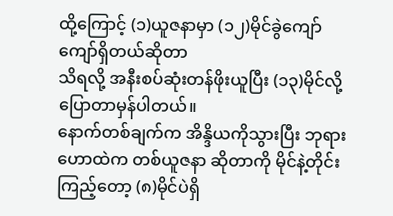ထို့ကြောင့် (၁)ယူဇနာမှာ (၁၂)မိုင်ခွဲကျော်ကျော်ရှိတယ်ဆိုတာ
သိရလို့ အနီးစပ်ဆုံးတန်ဖိုးယူပြီး (၁၃)မိုင်လို့ပြောတာမှန်ပါတယ်။
နောက်တစ်ချက်က အိန္ဒိယကိုသွားပြီး ဘုရားဟောထဲက တစ်ယူဇနာ ဆိုတာကို မိုင်နဲ့တိုင်းကြည့်တော့ (၈)မိုင်ပဲရှိ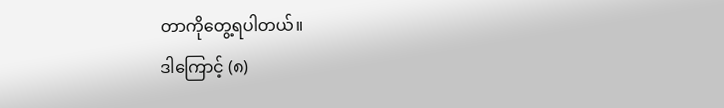တာကိုတွေ့ရပါတယ်။
ဒါကြောင့် (၈)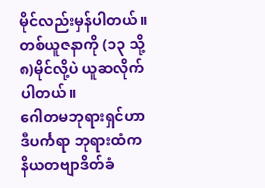မိုင်လည်းမှန်ပါတယ်။ တစ်ယူဇနာကို (၁၃ သို့ ၈)မိုင်လို့ပဲ ယူဆလိုက်ပါတယ်။
ဂေါတမဘုရားရှင်ဟာ ဒီပင်္ကရာ ဘုရားထံက နိယတဗျာဒိတ်ခံ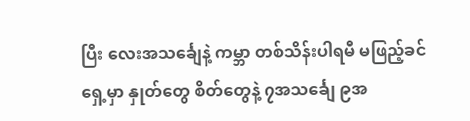ပြီး လေးအသင်္ချေနဲ့ ကမ္ဘာ တစ်သိန်းပါရမီ မဖြည့်ခင်ရှေ့မှာ နှုတ်တွေ စိတ်တွေနဲ့ ၇အသင်္ချေ ၉အ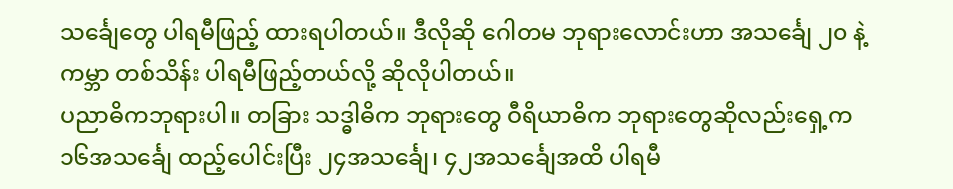သင်္ချေတွေ ပါရမီဖြည့် ထားရပါတယ်။ ဒီလိုဆို ဂေါတမ ဘုရားလောင်းဟာ အသင်္ချေ ၂၀ နဲ့ ကမ္ဘာ တစ်သိန်း ပါရမီဖြည့်တယ်လို့ ဆိုလိုပါတယ်။
ပညာဓိကဘုရားပါ။ တခြား သဒ္ဓါဓိက ဘုရားတွေ ဝီရိယာဓိက ဘုရားတွေဆိုလည်းရှေ့က ၁၆အသင်္ချေ ထည့်ပေါင်းပြီး ၂၄အသင်္ချေ၊ ၄၂အသင်္ချေအထိ ပါရမီ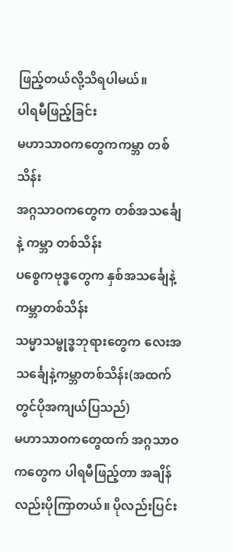ဖြည့်တယ်လို့သိရပါမယ်။
ပါရမီဖြည့်ခြင်း
မဟာသာဝကတွေကကမ္ဘာ တစ်သိန်း
အဂ္ဂသာဝကတွေက တစ်အသင်္ချေနဲ့ ကမ္ဘာ တစ်သိန်း
ပစ္စေကဗုဒ္ဓတွေက နှစ်အသင်္ချေနဲ့ ကမ္ဘာတစ်သိန်း
သမ္မာသမ္ဗုဒ္ဓဘုရားတွေက လေးအသင်္ချေနဲ့ကမ္ဘာတစ်သိန်း(အထက်တွင်ပိုအကျယ်ပြသည်)
မဟာသာဝကတွေထက် အဂ္ဂသာဝကတွေက ပါရမီဖြည့်တာ အချိန်လည်းပိုကြာတယ်။ ပိုလည်းပြင်း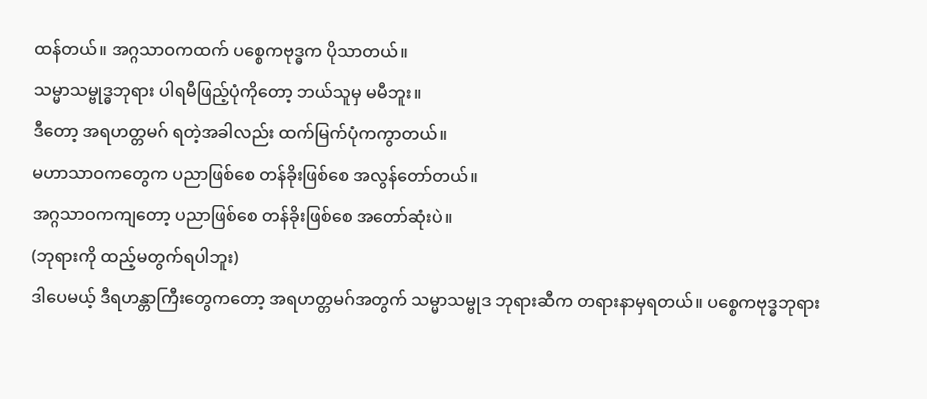ထန်တယ်။ အဂ္ဂသာဝကထက် ပစ္စေကဗုဒ္ဓက ပိုသာတယ်။
သမ္မာသမ္ဗုဒ္ဓဘုရား ပါရမီဖြည့်ပုံကိုတော့ ဘယ်သူမှ မမီဘူး။
ဒီတော့ အရဟတ္တမဂ် ရတဲ့အခါလည်း ထက်မြက်ပုံကကွာတယ်။
မဟာသာဝကတွေက ပညာဖြစ်စေ တန်ခိုးဖြစ်စေ အလွန်တော်တယ်။
အဂ္ဂသာဝကကျတော့ ပညာဖြစ်စေ တန်ခိုးဖြစ်စေ အတော်ဆုံးပဲ။
(ဘုရားကို ထည့်မတွက်ရပါဘူး)
ဒါပေမယ့် ဒီရဟန္တာကြီးတွေကတော့ အရဟတ္တမဂ်အတွက် သမ္မာသမ္ဗုဒ ဘုရားဆီက တရားနာမှရတယ်။ ပစ္စေကဗုဒ္ဓဘုရား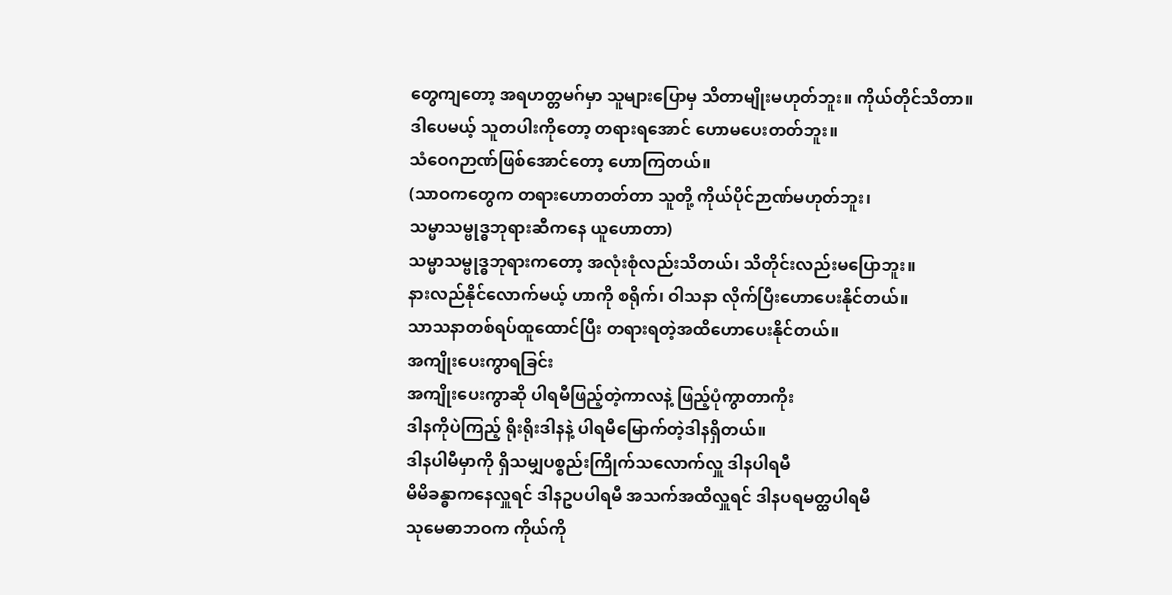တွေကျတော့ အရဟတ္တမဂ်မှာ သူများပြောမှ သိတာမျိုးမဟုတ်ဘူး။ ကိုယ်တိုင်သိတာ။
ဒါပေမယ့် သူတပါးကိုတော့ တရားရအောင် ဟောမပေးတတ်ဘူး။
သံဝေဂဉာဏ်ဖြစ်အောင်တော့ ဟောကြတယ်။
(သာဝကတွေက တရားဟောတတ်တာ သူတို့ ကိုယ်ပိုင်ဉာဏ်မဟုတ်ဘူး၊
သမ္မာသမ္ဗုဒ္ဓဘုရားဆီကနေ ယူဟောတာ)
သမ္မာသမ္ဗုဒ္ဓဘုရားကတော့ အလုံးစုံလည်းသိတယ်၊ သိတိုင်းလည်းမပြောဘူး။
နားလည်နိုင်လောက်မယ့် ဟာကို စရိုက်၊ ဝါသနာ လိုက်ပြီးဟောပေးနိုင်တယ်။
သာသနာတစ်ရပ်ထူထောင်ပြီး တရားရတဲ့အထိဟောပေးနိုင်တယ်။
အကျိုးပေးကွာရခြင်း
အကျိုးပေးကွာဆို ပါရမီဖြည့်တဲ့ကာလနဲ့ ဖြည့်ပုံကွာတာကိုး
ဒါနကိုပဲကြည့် ရိုးရိုးဒါနနဲ့ ပါရမီမြောက်တဲ့ဒါနရှိတယ်။
ဒါနပါမီမှာကို ရှိသမျှပစ္စည်းကြိုက်သလောက်လှူ ဒါနပါရမီ
မိမိခန္ဓာကနေလှူရင် ဒါနဥပပါရမီ အသက်အထိလှူရင် ဒါနပရမတ္ထပါရမီ
သုမေဓာဘဝက ကိုယ်ကို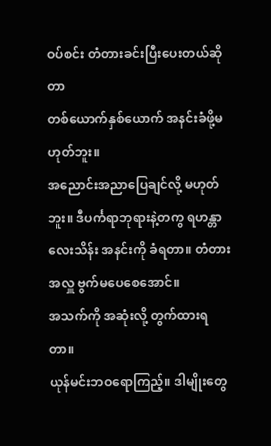ဝပ်စင်း တံတားခင်းပြီးပေးတယ်ဆိုတာ
တစ်ယောက်နှစ်ယောက် အနင်းခံဖို့မဟုတ်ဘူး။
အညောင်းအညာပြေချင်လို့ မဟုတ်ဘူး။ ဒီပင်္ကရာဘုရားနဲ့တကွ ရဟန္တာလေးသိန်း အနင်းကို ခံရတာ။ တံတားအလှူ ဗွက်မပေစေအောင်။
အသက်ကို အဆုံးလို့ တွက်ထားရတာ။
ယုန်မင်းဘဝရောကြည့်။ ဒါမျိုးတွေ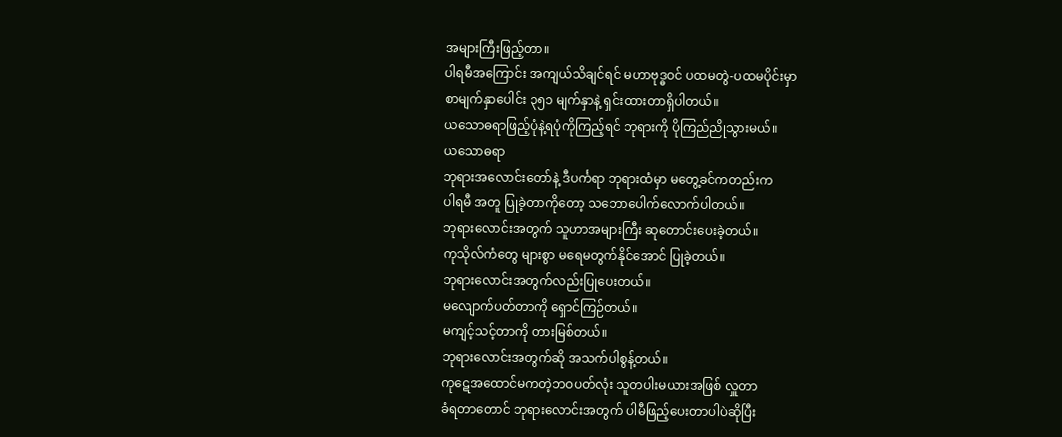အများကြီးဖြည့်တာ။
ပါရမီအကြောင်း အကျယ်သိချင်ရင် မဟာဗုဒ္ဓဝင် ပထမတွဲ-ပထမပိုင်းမှာ
စာမျက်နှာပေါင်း ၃၅၁ မျက်နှာနဲ့ ရှင်းထားတာရှိပါတယ်။
ယသောဓရာဖြည့်ပုံနဲ့ရပုံကိုကြည့်ရင် ဘုရားကို ပိုကြည်ညိုသွားမယ်။
ယသောဓရာ
ဘုရားအလောင်းတော်နဲ့ ဒီပင်္ကရာ ဘုရားထံမှာ မတွေ့ခင်ကတည်းက
ပါရမီ အတူ ပြုခဲ့တာကိုတော့ သဘောပေါက်လောက်ပါတယ်။
ဘုရားလောင်းအတွက် သူဟာအများကြီး ဆုတောင်းပေးခဲ့တယ်။
ကုသိုလ်ကံတွေ များစွာ မရေမတွက်နိုင်အောင် ပြုခဲ့တယ်။
ဘုရားလောင်းအတွက်လည်းပြုပေးတယ်။
မလျောက်ပတ်တာကို ရှောင်ကြဉ်တယ်။
မကျင့်သင့်တာကို တားမြစ်တယ်။
ဘုရားလောင်းအတွက်ဆို အသက်ပါစွန့်တယ်။
ကုဋေအထောင်မကတဲ့ဘဝပတ်လုံး သူတပါးမယားအဖြစ် လှူတာ
ခံရတာတောင် ဘုရားလောင်းအတွက် ပါမီဖြည့်ပေးတာပါပဲဆိုပြီး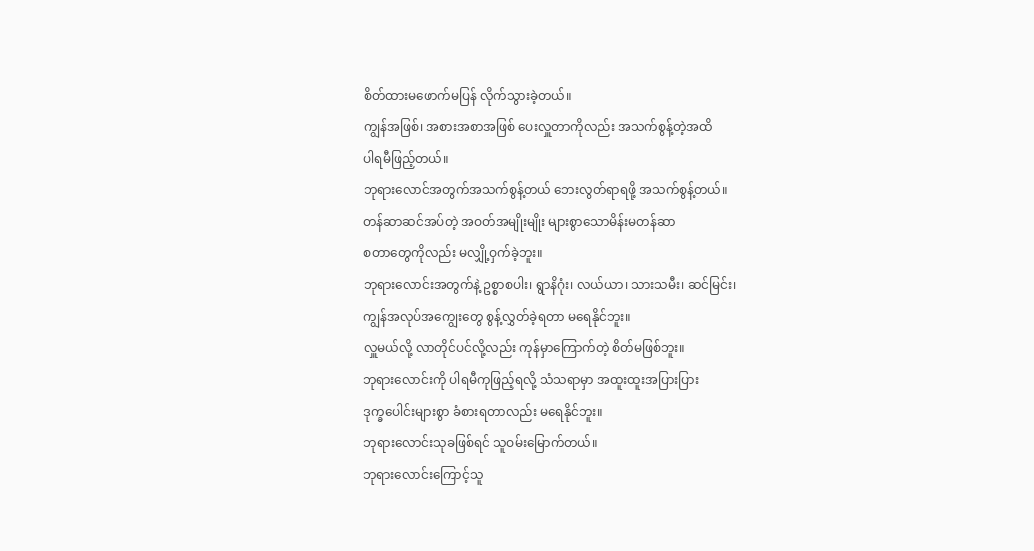စိတ်ထားမဖောက်မပြန် လိုက်သွားခဲ့တယ်။
ကျွန်အဖြစ်၊ အစားအစာအဖြစ် ပေးလှူတာကိုလည်း အသက်စွန့်တဲ့အထိ
ပါရမီဖြည့်တယ်။
ဘုရားလောင်အတွက်အသက်စွန့်တယ် ဘေးလွတ်ရာရဖို့ အသက်စွန့်တယ်။
တန်ဆာဆင်အပ်တဲ့ အဝတ်အမျိုးမျိုး များစွာသောမိန်းမတန်ဆာ
စတာတွေကိုလည်း မလျှို့ဝှက်ခဲ့ဘူး။
ဘုရားလောင်းအတွက်နဲ့ ဥစ္စာစပါး၊ ရွာနိဂုံး၊ လယ်ယာ၊ သားသမီး၊ ဆင်မြင်း၊
ကျွန်အလုပ်အကျွေးတွေ စွန့်လွှတ်ခဲ့ရတာ မရေနိုင်ဘူး။
လှူမယ်လို့ လာတိုင်ပင်လို့လည်း ကုန်မှာကြောက်တဲ့ စိတ်မဖြစ်ဘူး။
ဘုရားလောင်းကို ပါရမီကုဖြည့်ရလို့ သံသရာမှာ အထူးထူးအပြားပြား
ဒုက္ခပေါင်းများစွာ ခံစားရတာလည်း မရေနိုင်ဘူး။
ဘုရားလောင်းသုခဖြစ်ရင် သူဝမ်းမြောက်တယ်။
ဘုရားလောင်းကြောင့်သူ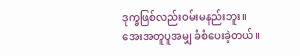ဒုက္ခဖြစ်လည်းဝမ်းမနည်းဘူး။
အေးအတူပူအမျှ ခံစံပေးခဲ့တယ်။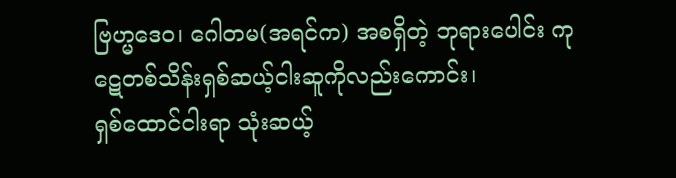ဗြဟ္မဒေဝ၊ ဂေါတမ(အရင်က) အစရှိတဲ့ ဘုရားပေါင်း ကုဋေတစ်သိန်းရှစ်ဆယ့်ငါးဆူကိုလည်းကောင်း၊
ရှစ်ထောင်ငါးရာ သုံးဆယ့်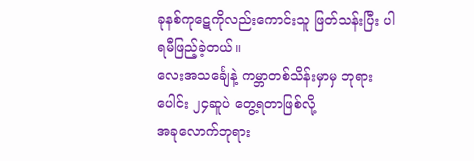ခုနစ်ကုဋေကိုလည်းကောင်းသူ ဖြတ်သန်းပြီး ပါရမီဖြည့်ခဲ့တယ်။
လေးအသင်္ချေနဲ့ ကမ္ဘာတစ်သိန်းမှာမှ ဘုရားပေါင်း ၂၄ဆူပဲ တွေ့ရတာဖြစ်လို့
အခုလောက်ဘုရား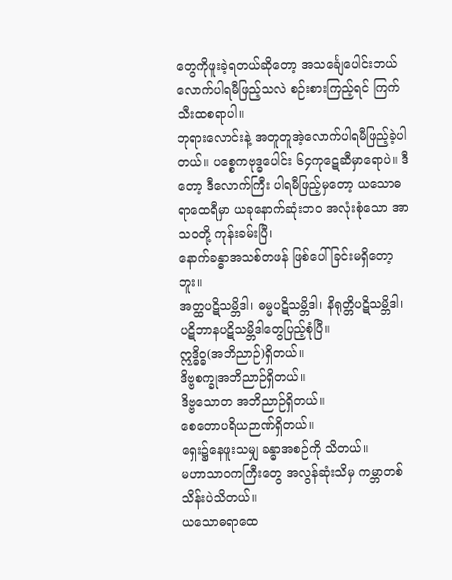တွေကိုဖူးခဲ့ရတယ်ဆိုတော့ အသင်္ချေပေါင်းဘယ်လောက်ပါရမီဖြည့်သလဲ စဉ်းစားကြည့်ရင် ကြက်သီးထစရာပါ။
ဘုရားလောင်းနဲ့ အတူတူအဲ့လောက်ပါရမီဖြည့်ခဲ့ပါတယ်။ ပစ္စေကဗုဒ္ဓပေါင်း ၆၄ကုဋေဆီမှာရောပဲ။ ဒီတော့ ဒီလောက်ကြီး ပါရမီဖြည့်မှတော့ ယသောဓရာထေရီမှာ ယခုနောက်ဆုံးဘဝ အလုံးစုံသော အာသဝတို့ ကုန်းခမ်းပြီ၊
နောက်ခန္ဓာအသစ်တဖန် ဖြစ်ပေါ်ခြင်းမရှိတော့ဘူး။
အတ္ထပဋိသမ္ဘိဒါ၊ ဓမ္မပဋိသမ္ဘိဒါ၊ နိရုတ္တိပဋိသမ္ဘိဒါ၊ ပဋိဘာနပဋိသမ္ဘိဒါတွေပြည့်စုံပြီ။
ဣဒ္ဓိဝ္ဓ(အဘိညာဉ်)ရှိတယ်။
ဒိဗ္ဗစက္ခုအဘိညာဉ်ရှိတယ်။
ဒိဗ္ဗသောတ အဘိညာဉ်ရှိတယ်။
စေတောပရိယဉာဏ်ရှိတယ်။
ရှေး၌နေဖူးသမျှ ခန္ဓာအစဉ်ကို သိတယ်။
မဟာသာဝကကြီးတွေ အလွန်ဆုံးသိမှ ကမ္ဘာတစ်သိန်းပဲသိတယ်။
ယသောဓရာထေ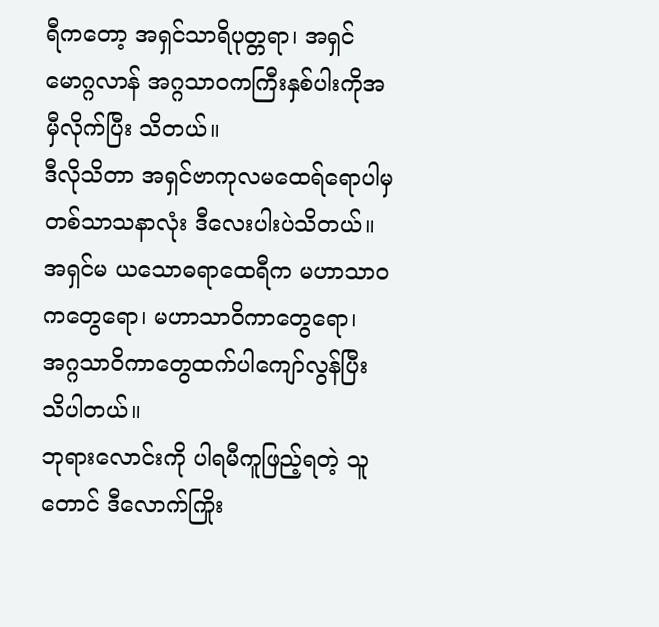ရီကတော့ အရှင်သာရိပုတ္တရာ၊ အရှင်မောဂ္ဂလာန် အဂ္ဂသာဝကကြီးနှစ်ပါးကိုအမှီလိုက်ပြီး သိတယ်။
ဒီလိုသိတာ အရှင်ဗာကုလမထေရ်ရောပါမှ တစ်သာသနာလုံး ဒီလေးပါးပဲသိတယ်။ အရှင်မ ယသောဓရာထေရီက မဟာသာဝကတွေရော၊ မဟာသာဝိကာတွေရော၊ အဂ္ဂသာဝိကာတွေထက်ပါကျော်လွန်ပြီး သိပါတယ်။
ဘုရားလောင်းကို ပါရမီကူဖြည့်ရတဲ့ သူတောင် ဒီလောက်ကြိုး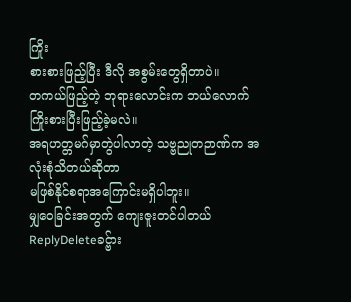ကြိုး
စားစားဖြည့်ပြီး ဒီလို အစွမ်းတွေရှိတာပဲ။
တကယ်ဖြည့်တဲ့ ဘုရားလောင်းက ဘယ်လောက် ကြိုးစားပြီးဖြည့်ခဲ့မလဲ။
အရဟတ္တမဂ်မှာတွဲပါလာတဲ့ သဗ္ဗညုတဉာဏ်က အလုံးစုံသိတယ်ဆိုတာ
မဖြစ်နိုင်စရာအကြောင်းမရှိပါဘူး။
မျှဝေခြင်းအတွက် ကျေးဇူးတင်ပါတယ်
ReplyDeleteခင္ဗ်ား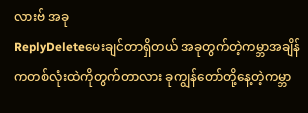လားဗ် အခု
ReplyDeleteမေးချင်တာရှိတယ် အခုတွက်တဲ့ကမ္ဘာအချိန်ကတစ်လုံးထဲကိုတွက်တာလား ခုကျွန်တော်တို့နေ့တဲ့ကမ္ဘာ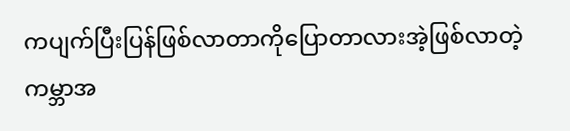ကပျက်ပြီးပြန်ဖြစ်လာတာကိုပြောတာလားအဲ့ဖြစ်လာတဲ့ကမ္ဘာအ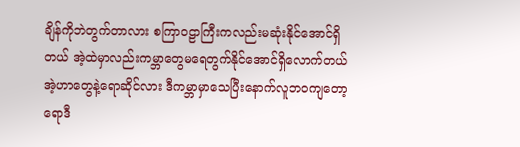ချိန်ကိုဘဲတွက်တာလား စကြာဝဠာကြီးကလည်းမဆုံးနိုင်အောင်ရှိတယ် အဲ့ထဲမှာလည်းကမ္ဘာတွေမရေတွက်နိုင်အောင်ရှိလောက်တယ် အဲ့ဟာတွေနဲ့ရောဆိုင်လား ဒီကမ္ဘာမှာသေပြီးနောက်လူဘဝကျတော့ရောဒီ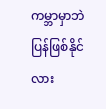ကမ္ဘာမှာဘဲပြန်ဖြစ်နိုင်လား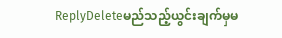ReplyDeleteမည်သည့်ယွင်းချက်မှမ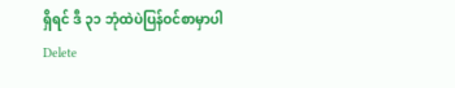ရှိရင် ဒီ ၃၁ ဘုံထဲပဲပြန်ဝင်စာမှာပါ
Delete